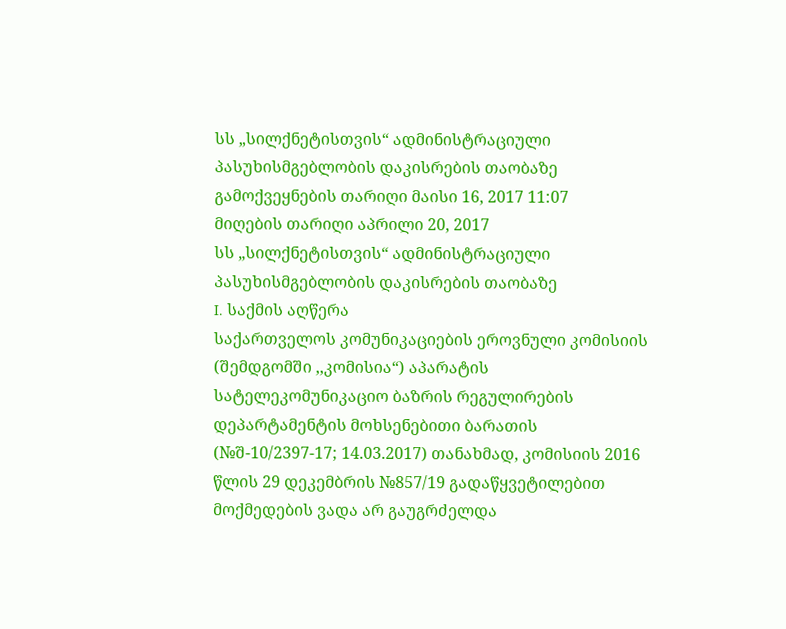სს „სილქნეტისთვის“ ადმინისტრაციული პასუხისმგებლობის დაკისრების თაობაზე
გამოქვეყნების თარიღი მაისი 16, 2017 11:07
მიღების თარიღი აპრილი 20, 2017
სს „სილქნეტისთვის“ ადმინისტრაციული პასუხისმგებლობის დაკისრების თაობაზე
I. საქმის აღწერა
საქართველოს კომუნიკაციების ეროვნული კომისიის (შემდგომში ,,კომისია“) აპარატის სატელეკომუნიკაციო ბაზრის რეგულირების დეპარტამენტის მოხსენებითი ბარათის (№შ-10/2397-17; 14.03.2017) თანახმად, კომისიის 2016 წლის 29 დეკემბრის №857/19 გადაწყვეტილებით მოქმედების ვადა არ გაუგრძელდა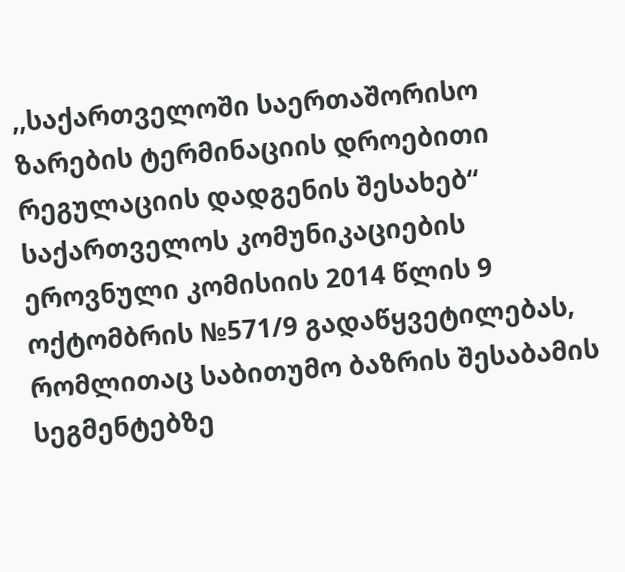,,საქართველოში საერთაშორისო ზარების ტერმინაციის დროებითი რეგულაციის დადგენის შესახებ“ საქართველოს კომუნიკაციების ეროვნული კომისიის 2014 წლის 9 ოქტომბრის №571/9 გადაწყვეტილებას, რომლითაც საბითუმო ბაზრის შესაბამის სეგმენტებზე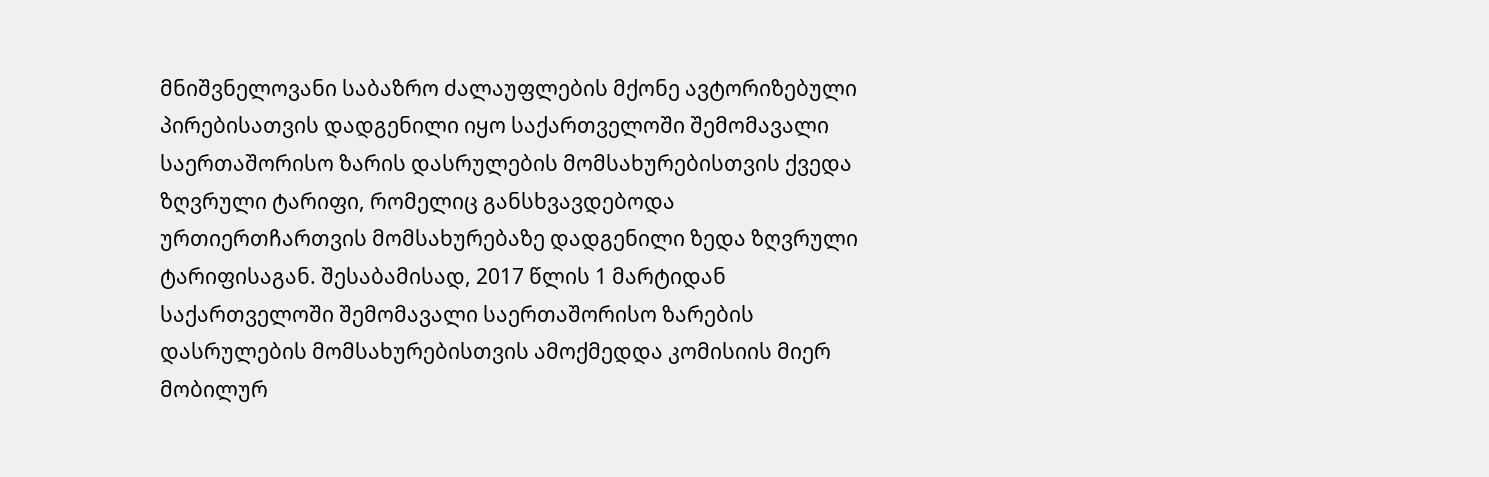მნიშვნელოვანი საბაზრო ძალაუფლების მქონე ავტორიზებული პირებისათვის დადგენილი იყო საქართველოში შემომავალი საერთაშორისო ზარის დასრულების მომსახურებისთვის ქვედა ზღვრული ტარიფი, რომელიც განსხვავდებოდა ურთიერთჩართვის მომსახურებაზე დადგენილი ზედა ზღვრული ტარიფისაგან. შესაბამისად, 2017 წლის 1 მარტიდან საქართველოში შემომავალი საერთაშორისო ზარების დასრულების მომსახურებისთვის ამოქმედდა კომისიის მიერ მობილურ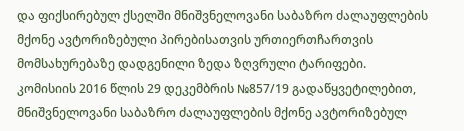და ფიქსირებულ ქსელში მნიშვნელოვანი საბაზრო ძალაუფლების მქონე ავტორიზებული პირებისათვის ურთიერთჩართვის მომსახურებაზე დადგენილი ზედა ზღვრული ტარიფები.
კომისიის 2016 წლის 29 დეკემბრის №857/19 გადაწყვეტილებით, მნიშვნელოვანი საბაზრო ძალაუფლების მქონე ავტორიზებულ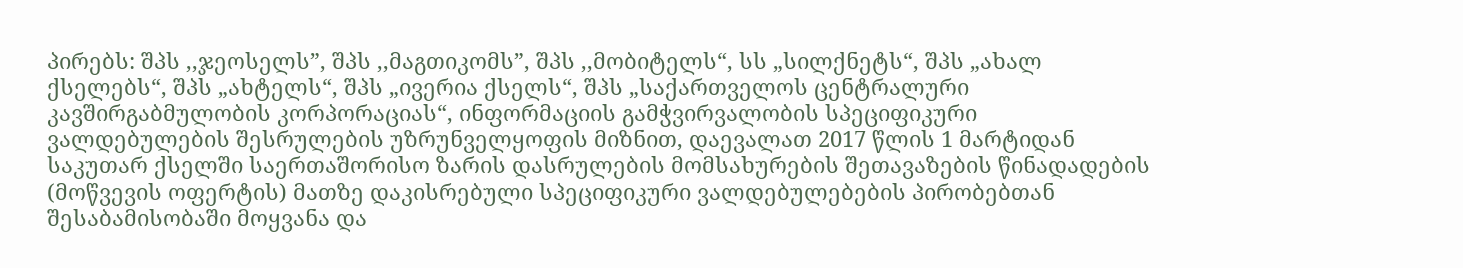პირებს: შპს ,,ჯეოსელს”, შპს ,,მაგთიკომს”, შპს ,,მობიტელს“, სს „სილქნეტს“, შპს „ახალ ქსელებს“, შპს „ახტელს“, შპს „ივერია ქსელს“, შპს „საქართველოს ცენტრალური კავშირგაბმულობის კორპორაციას“, ინფორმაციის გამჭვირვალობის სპეციფიკური ვალდებულების შესრულების უზრუნველყოფის მიზნით, დაევალათ 2017 წლის 1 მარტიდან საკუთარ ქსელში საერთაშორისო ზარის დასრულების მომსახურების შეთავაზების წინადადების (მოწვევის ოფერტის) მათზე დაკისრებული სპეციფიკური ვალდებულებების პირობებთან შესაბამისობაში მოყვანა და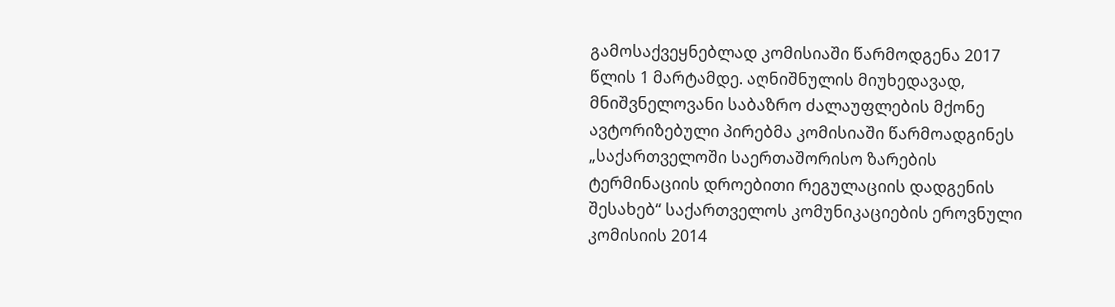გამოსაქვეყნებლად კომისიაში წარმოდგენა 2017 წლის 1 მარტამდე. აღნიშნულის მიუხედავად, მნიშვნელოვანი საბაზრო ძალაუფლების მქონე ავტორიზებული პირებმა კომისიაში წარმოადგინეს „საქართველოში საერთაშორისო ზარების ტერმინაციის დროებითი რეგულაციის დადგენის შესახებ“ საქართველოს კომუნიკაციების ეროვნული კომისიის 2014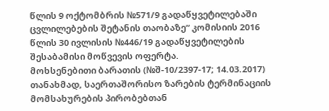წლის 9 ოქტომბრის №571/9 გადაწყვეტილებაში ცვლილებების შეტანის თაობაზე“ კომისიის 2016 წლის 30 ივლისის №446/19 გადაწყვეტილების შესაბამისი მოწვევის ოფერტა.
მოხსენებითი ბარათის (№შ-10/2397-17; 14.03.2017) თანახმად, საერთაშორისო ზარების ტერმინაციის მომსახურების პირობებთან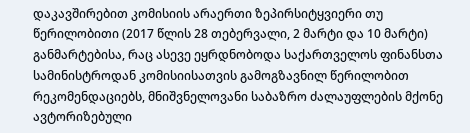დაკავშირებით კომისიის არაერთი ზეპირსიტყვიერი თუ წერილობითი (2017 წლის 28 თებერვალი, 2 მარტი და 10 მარტი) განმარტებისა, რაც ასევე ეყრდნობოდა საქართველოს ფინანსთა სამინისტროდან კომისიისათვის გამოგზავნილ წერილობით რეკომენდაციებს, მნიშვნელოვანი საბაზრო ძალაუფლების მქონე ავტორიზებული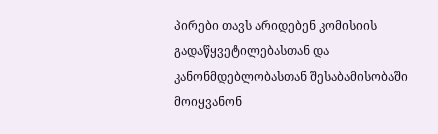პირები თავს არიდებენ კომისიის გადაწყვეტილებასთან და კანონმდებლობასთან შესაბამისობაში მოიყვანონ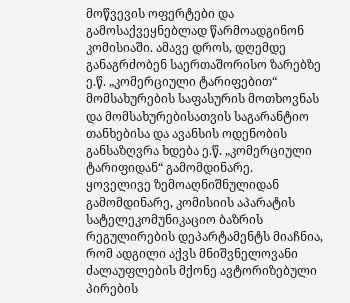მოწვევის ოფერტები და გამოსაქვეყნებლად წარმოადგინონ კომისიაში. ამავე დროს, დღემდე განაგრძობენ საერთაშორისო ზარებზე ე.წ. „კომერციული ტარიფებით“ მომსახურების საფასურის მოთხოვნას და მომსახურებისათვის საგარანტიო თანხებისა და ავანსის ოდენობის განსაზღვრა ხდება ე.წ. „კომერციული ტარიფიდან“ გამომდინარე.
ყოველივე ზემოაღნიშნულიდან გამომდინარე, კომისიის აპარატის სატელეკომუნიკაციო ბაზრის რეგულირების დეპარტამენტს მიაჩნია, რომ ადგილი აქვს მნიშვნელოვანი ძალაუფლების მქონე ავტორიზებული პირების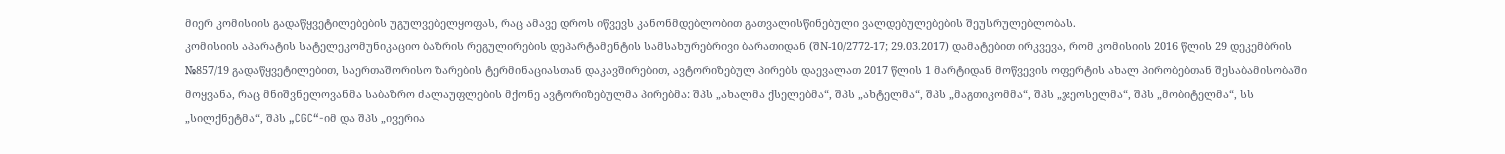მიერ კომისიის გადაწყვეტილებების უგულვებელყოფას, რაც ამავე დროს იწვევს კანონმდებლობით გათვალისწინებული ვალდებულებების შეუსრულებლობას.
კომისიის აპარატის სატელეკომუნიკაციო ბაზრის რეგულირების დეპარტამენტის სამსახურებრივი ბარათიდან (შN-10/2772-17; 29.03.2017) დამატებით ირკვევა, რომ კომისიის 2016 წლის 29 დეკემბრის №857/19 გადაწყვეტილებით, საერთაშორისო ზარების ტერმინაციასთან დაკავშირებით, ავტორიზებულ პირებს დაევალათ 2017 წლის 1 მარტიდან მოწვევის ოფერტის ახალ პირობებთან შესაბამისობაში მოყვანა, რაც მნიშვნელოვანმა საბაზრო ძალაუფლების მქონე ავტორიზებულმა პირებმა: შპს „ახალმა ქსელებმა“, შპს „ახტელმა“, შპს „მაგთიკომმა“, შპს „ჯეოსელმა“, შპს „მობიტელმა“, სს „სილქნეტმა“, შპს „CGC“-იმ და შპს „ივერია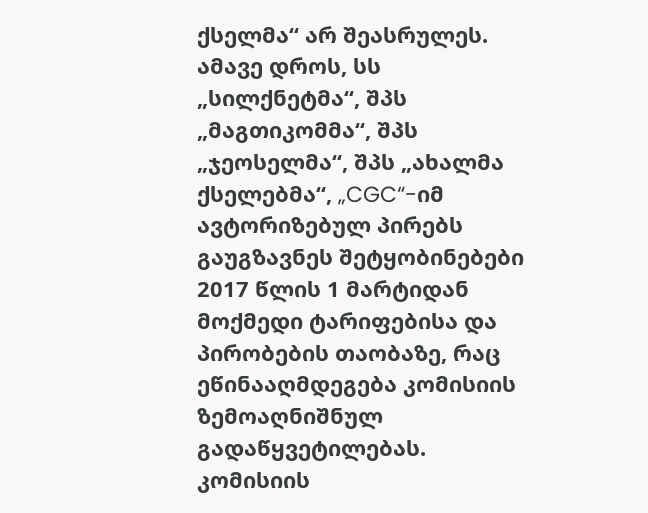ქსელმა“ არ შეასრულეს. ამავე დროს, სს „სილქნეტმა“, შპს „მაგთიკომმა“, შპს „ჯეოსელმა“, შპს „ახალმა ქსელებმა“, „CGC“-იმ ავტორიზებულ პირებს გაუგზავნეს შეტყობინებები 2017 წლის 1 მარტიდან მოქმედი ტარიფებისა და პირობების თაობაზე, რაც ეწინააღმდეგება კომისიის ზემოაღნიშნულ გადაწყვეტილებას.
კომისიის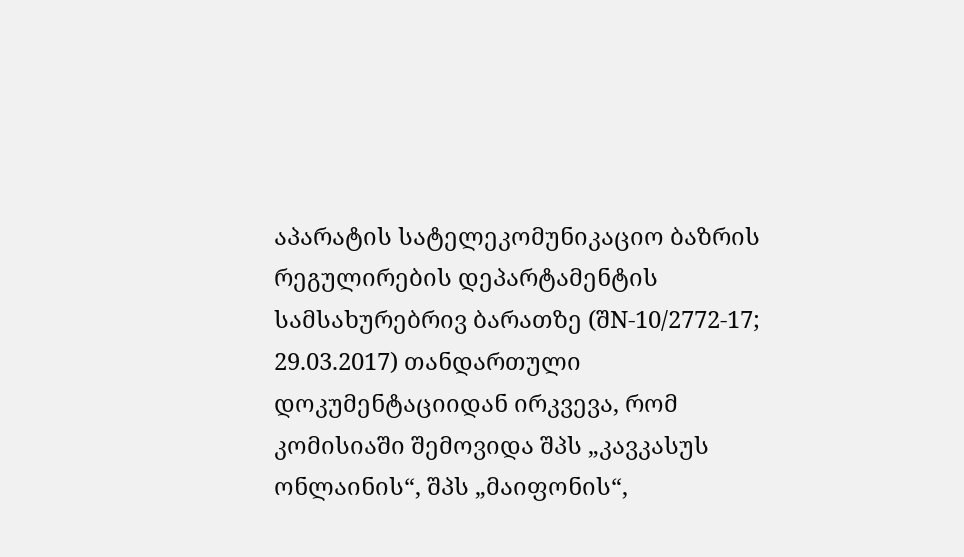აპარატის სატელეკომუნიკაციო ბაზრის რეგულირების დეპარტამენტის სამსახურებრივ ბარათზე (შN-10/2772-17; 29.03.2017) თანდართული დოკუმენტაციიდან ირკვევა, რომ კომისიაში შემოვიდა შპს „კავკასუს ონლაინის“, შპს „მაიფონის“,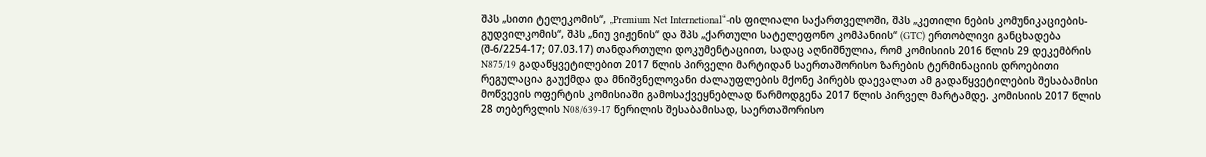შპს „სითი ტელეკომის“, „Premium Net Internetional“-ის ფილიალი საქართველოში, შპს „კეთილი ნების კომუნიკაციების-გუდვილკომის“, შპს „ნიუ ვიჟენის“ და შპს „ქართული სატელეფონო კომპანიის“ (GTC) ერთობლივი განცხადება (შ-6/2254-17; 07.03.17) თანდართული დოკუმენტაციით, სადაც აღნიშნულია, რომ კომისიის 2016 წლის 29 დეკემბრის N875/19 გადაწყვეტილებით 2017 წლის პირველი მარტიდან საერთაშორისო ზარების ტერმინაციის დროებითი რეგულაცია გაუქმდა და მნიშვნელოვანი ძალაუფლების მქონე პირებს დაევალათ ამ გადაწყვეტილების შესაბამისი მოწვევის ოფერტის კომისიაში გამოსაქვეყნებლად წარმოდგენა 2017 წლის პირველ მარტამდე. კომისიის 2017 წლის 28 თებერვლის N08/639-17 წერილის შესაბამისად, საერთაშორისო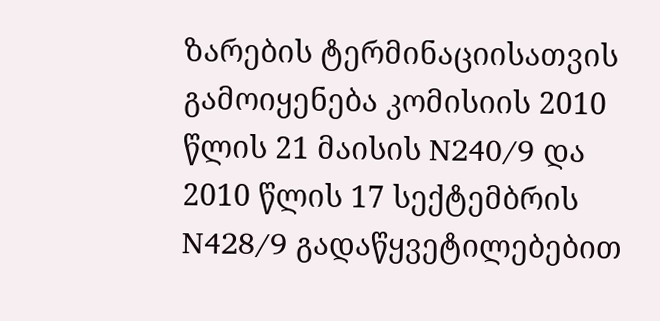ზარების ტერმინაციისათვის გამოიყენება კომისიის 2010 წლის 21 მაისის N240/9 და 2010 წლის 17 სექტემბრის N428/9 გადაწყვეტილებებით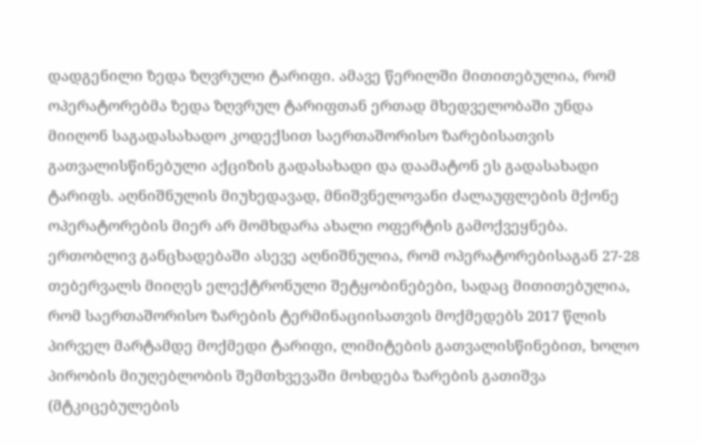დადგენილი ზედა ზღვრული ტარიფი. ამავე წერილში მითითებულია, რომ ოპერატორებმა ზედა ზღვრულ ტარიფთან ერთად მხედველობაში უნდა მიიღონ საგადასახადო კოდექსით საერთაშორისო ზარებისათვის გათვალისწინებული აქციზის გადასახადი და დაამატონ ეს გადასახადი ტარიფს. აღნიშნულის მიუხედავად, მნიშვნელოვანი ძალაუფლების მქონე ოპერატორების მიერ არ მომხდარა ახალი ოფერტის გამოქვეყნება. ერთობლივ განცხადებაში ასევე აღნიშნულია, რომ ოპერატორებისაგან 27-28 თებერვალს მიიღეს ელექტრონული შეტყობინებები, სადაც მითითებულია, რომ საერთაშორისო ზარების ტერმინაციისათვის მოქმედებს 2017 წლის პირველ მარტამდე მოქმედი ტარიფი, ლიმიტების გათვალისწინებით, ხოლო პირობის მიუღებლობის შემთხვევაში მოხდება ზარების გათიშვა (მტკიცებულების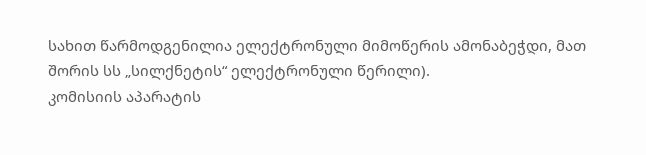სახით წარმოდგენილია ელექტრონული მიმოწერის ამონაბეჭდი, მათ შორის სს „სილქნეტის“ ელექტრონული წერილი).
კომისიის აპარატის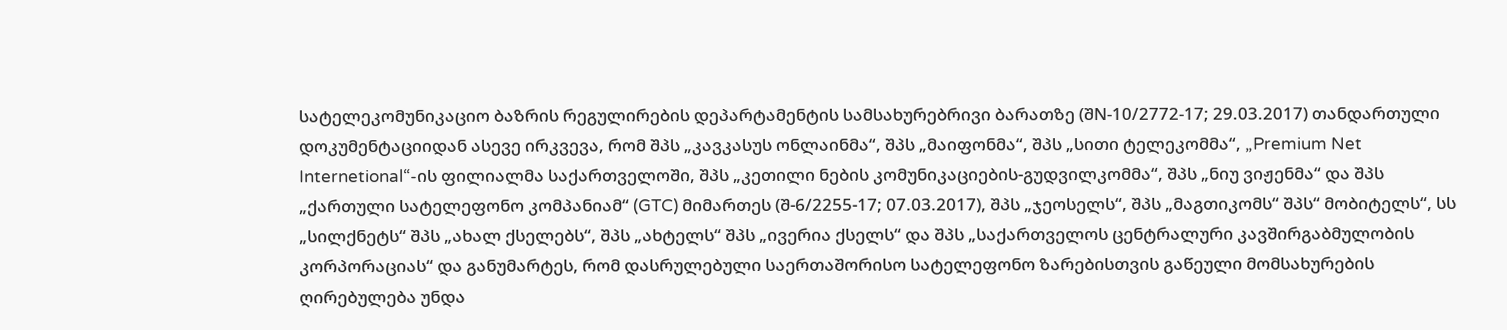სატელეკომუნიკაციო ბაზრის რეგულირების დეპარტამენტის სამსახურებრივი ბარათზე (შN-10/2772-17; 29.03.2017) თანდართული დოკუმენტაციიდან ასევე ირკვევა, რომ შპს „კავკასუს ონლაინმა“, შპს „მაიფონმა“, შპს „სითი ტელეკომმა“, „Premium Net Internetional“-ის ფილიალმა საქართველოში, შპს „კეთილი ნების კომუნიკაციების-გუდვილკომმა“, შპს „ნიუ ვიჟენმა“ და შპს „ქართული სატელეფონო კომპანიამ“ (GTC) მიმართეს (შ-6/2255-17; 07.03.2017), შპს „ჯეოსელს“, შპს „მაგთიკომს“ შპს“ მობიტელს“, სს „სილქნეტს“ შპს „ახალ ქსელებს“, შპს „ახტელს“ შპს „ივერია ქსელს“ და შპს „საქართველოს ცენტრალური კავშირგაბმულობის კორპორაციას“ და განუმარტეს, რომ დასრულებული საერთაშორისო სატელეფონო ზარებისთვის გაწეული მომსახურების ღირებულება უნდა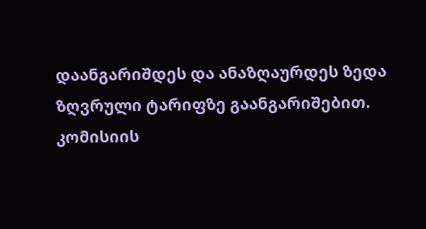დაანგარიშდეს და ანაზღაურდეს ზედა ზღვრული ტარიფზე გაანგარიშებით.
კომისიის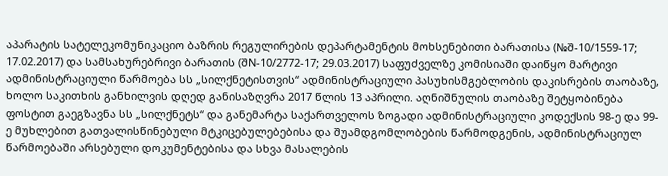აპარატის სატელეკომუნიკაციო ბაზრის რეგულირების დეპარტამენტის მოხსენებითი ბარათისა (№შ-10/1559-17; 17.02.2017) და სამსახურებრივი ბარათის (შN-10/2772-17; 29.03.2017) საფუძველზე კომისიაში დაიწყო მარტივი ადმინისტრაციული წარმოება სს „სილქნეტისთვის“ ადმინისტრაციული პასუხისმგებლობის დაკისრების თაობაზე, ხოლო საკითხის განხილვის დღედ განისაზღვრა 2017 წლის 13 აპრილი. აღნიშნულის თაობაზე შეტყობინება ფოსტით გაეგზავნა სს „სილქნეტს“ და განემარტა საქართველოს ზოგადი ადმინისტრაციული კოდექსის 98-ე და 99-ე მუხლებით გათვალისწინებული მტკიცებულებებისა და შუამდგომლობების წარმოდგენის, ადმინისტრაციულ წარმოებაში არსებული დოკუმენტებისა და სხვა მასალების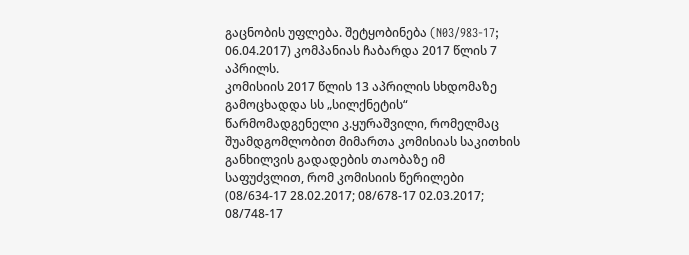გაცნობის უფლება. შეტყობინება (N03/983-17; 06.04.2017) კომპანიას ჩაბარდა 2017 წლის 7 აპრილს.
კომისიის 2017 წლის 13 აპრილის სხდომაზე გამოცხადდა სს „სილქნეტის“ წარმომადგენელი კ.ყურაშვილი, რომელმაც შუამდგომლობით მიმართა კომისიას საკითხის განხილვის გადადების თაობაზე იმ საფუძვლით, რომ კომისიის წერილები (08/634-17 28.02.2017; 08/678-17 02.03.2017; 08/748-17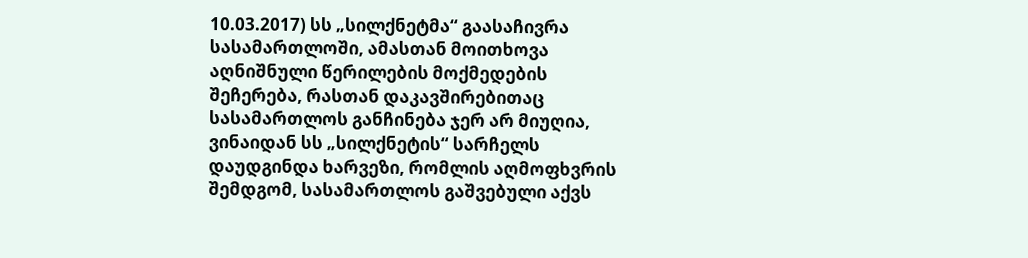10.03.2017) სს „სილქნეტმა“ გაასაჩივრა სასამართლოში, ამასთან მოითხოვა აღნიშნული წერილების მოქმედების შეჩერება, რასთან დაკავშირებითაც სასამართლოს განჩინება ჯერ არ მიუღია, ვინაიდან სს „სილქნეტის“ სარჩელს დაუდგინდა ხარვეზი, რომლის აღმოფხვრის შემდგომ, სასამართლოს გაშვებული აქვს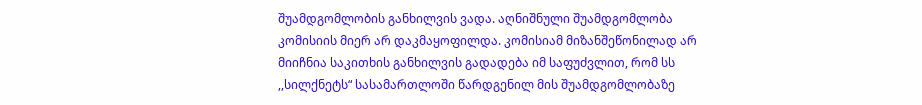შუამდგომლობის განხილვის ვადა. აღნიშნული შუამდგომლობა კომისიის მიერ არ დაკმაყოფილდა. კომისიამ მიზანშეწონილად არ მიიჩნია საკითხის განხილვის გადადება იმ საფუძვლით, რომ სს ,,სილქნეტს“ სასამართლოში წარდგენილ მის შუამდგომლობაზე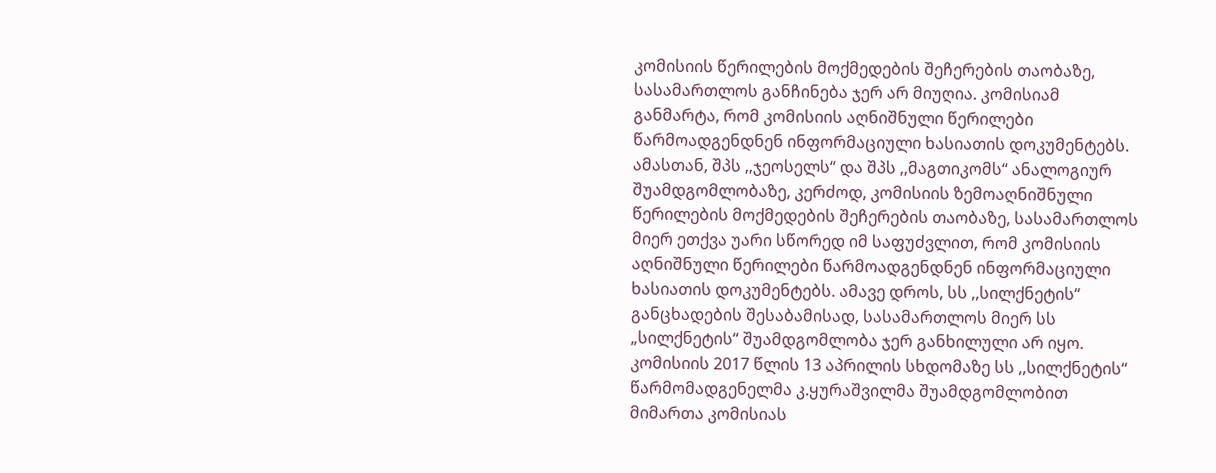კომისიის წერილების მოქმედების შეჩერების თაობაზე, სასამართლოს განჩინება ჯერ არ მიუღია. კომისიამ განმარტა, რომ კომისიის აღნიშნული წერილები წარმოადგენდნენ ინფორმაციული ხასიათის დოკუმენტებს. ამასთან, შპს ,,ჯეოსელს“ და შპს ,,მაგთიკომს“ ანალოგიურ შუამდგომლობაზე, კერძოდ, კომისიის ზემოაღნიშნული წერილების მოქმედების შეჩერების თაობაზე, სასამართლოს მიერ ეთქვა უარი სწორედ იმ საფუძვლით, რომ კომისიის აღნიშნული წერილები წარმოადგენდნენ ინფორმაციული ხასიათის დოკუმენტებს. ამავე დროს, სს ,,სილქნეტის“ განცხადების შესაბამისად, სასამართლოს მიერ სს „სილქნეტის“ შუამდგომლობა ჯერ განხილული არ იყო.
კომისიის 2017 წლის 13 აპრილის სხდომაზე სს ,,სილქნეტის“ წარმომადგენელმა კ.ყურაშვილმა შუამდგომლობით მიმართა კომისიას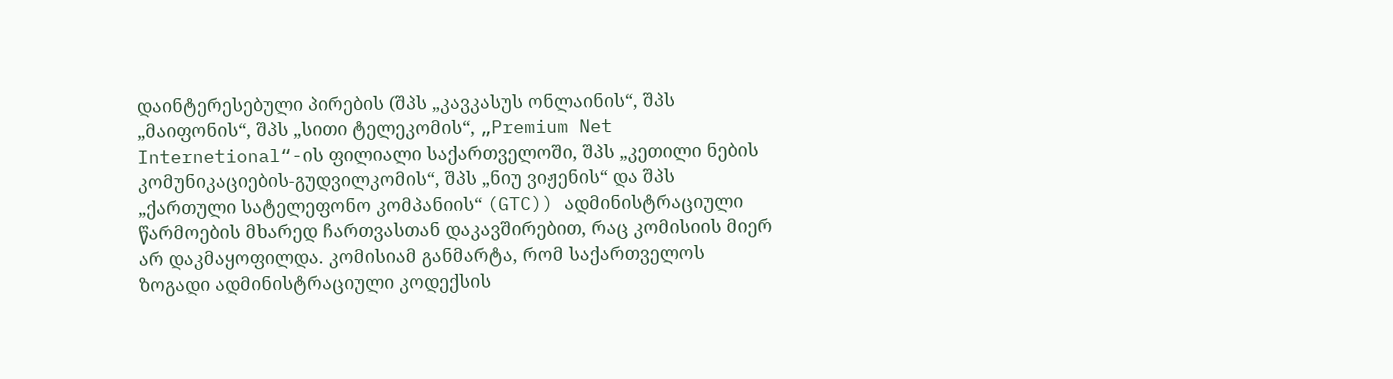დაინტერესებული პირების (შპს „კავკასუს ონლაინის“, შპს „მაიფონის“, შპს „სითი ტელეკომის“, „Premium Net Internetional“-ის ფილიალი საქართველოში, შპს „კეთილი ნების კომუნიკაციების-გუდვილკომის“, შპს „ნიუ ვიჟენის“ და შპს „ქართული სატელეფონო კომპანიის“ (GTC)) ადმინისტრაციული წარმოების მხარედ ჩართვასთან დაკავშირებით, რაც კომისიის მიერ არ დაკმაყოფილდა. კომისიამ განმარტა, რომ საქართველოს ზოგადი ადმინისტრაციული კოდექსის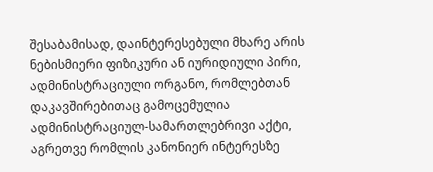შესაბამისად, დაინტერესებული მხარე არის ნებისმიერი ფიზიკური ან იურიდიული პირი, ადმინისტრაციული ორგანო, რომლებთან დაკავშირებითაც გამოცემულია ადმინისტრაციულ-სამართლებრივი აქტი, აგრეთვე რომლის კანონიერ ინტერესზე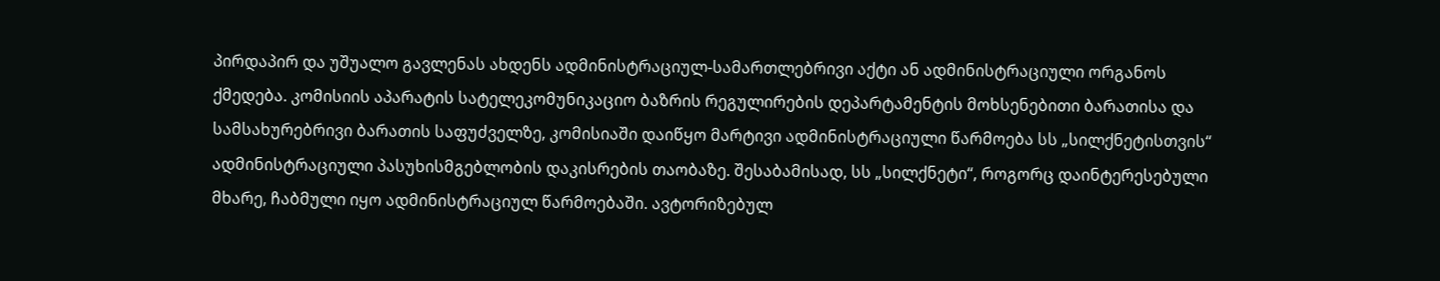პირდაპირ და უშუალო გავლენას ახდენს ადმინისტრაციულ-სამართლებრივი აქტი ან ადმინისტრაციული ორგანოს ქმედება. კომისიის აპარატის სატელეკომუნიკაციო ბაზრის რეგულირების დეპარტამენტის მოხსენებითი ბარათისა და სამსახურებრივი ბარათის საფუძველზე, კომისიაში დაიწყო მარტივი ადმინისტრაციული წარმოება სს „სილქნეტისთვის“ ადმინისტრაციული პასუხისმგებლობის დაკისრების თაობაზე. შესაბამისად, სს „სილქნეტი“, როგორც დაინტერესებული მხარე, ჩაბმული იყო ადმინისტრაციულ წარმოებაში. ავტორიზებულ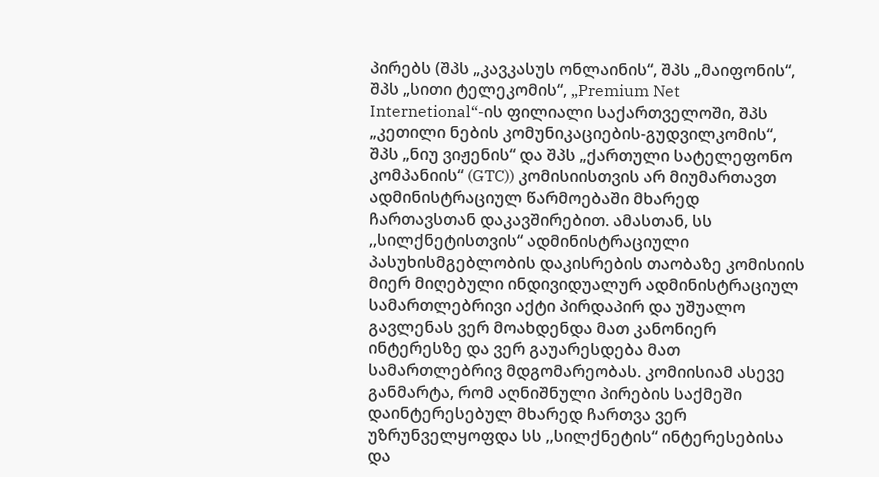პირებს (შპს „კავკასუს ონლაინის“, შპს „მაიფონის“, შპს „სითი ტელეკომის“, „Premium Net Internetional“-ის ფილიალი საქართველოში, შპს „კეთილი ნების კომუნიკაციების-გუდვილკომის“, შპს „ნიუ ვიჟენის“ და შპს „ქართული სატელეფონო კომპანიის“ (GTC)) კომისიისთვის არ მიუმართავთ ადმინისტრაციულ წარმოებაში მხარედ ჩართავსთან დაკავშირებით. ამასთან, სს ,,სილქნეტისთვის“ ადმინისტრაციული პასუხისმგებლობის დაკისრების თაობაზე კომისიის მიერ მიღებული ინდივიდუალურ ადმინისტრაციულ სამართლებრივი აქტი პირდაპირ და უშუალო გავლენას ვერ მოახდენდა მათ კანონიერ ინტერესზე და ვერ გაუარესდება მათ სამართლებრივ მდგომარეობას. კომიისიამ ასევე განმარტა, რომ აღნიშნული პირების საქმეში დაინტერესებულ მხარედ ჩართვა ვერ უზრუნველყოფდა სს ,,სილქნეტის“ ინტერესებისა და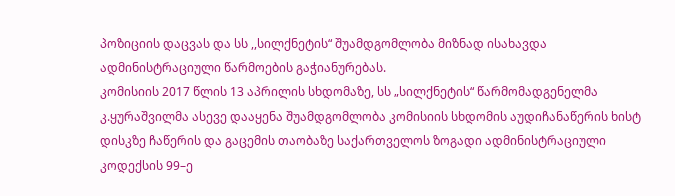პოზიციის დაცვას და სს ,,სილქნეტის“ შუამდგომლობა მიზნად ისახავდა ადმინისტრაციული წარმოების გაჭიანურებას.
კომისიის 2017 წლის 13 აპრილის სხდომაზე, სს „სილქნეტის“ წარმომადგენელმა კ.ყურაშვილმა ასევე დააყენა შუამდგომლობა კომისიის სხდომის აუდიჩანაწერის ხისტ დისკზე ჩაწერის და გაცემის თაობაზე საქართველოს ზოგადი ადმინისტრაციული კოდექსის 99–ე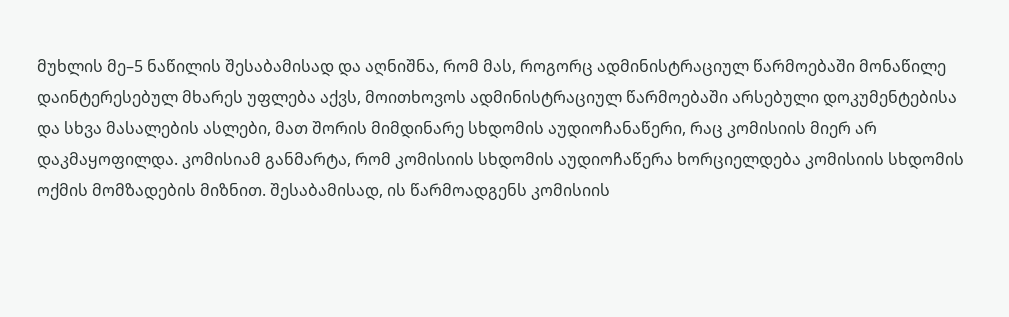მუხლის მე–5 ნაწილის შესაბამისად და აღნიშნა, რომ მას, როგორც ადმინისტრაციულ წარმოებაში მონაწილე დაინტერესებულ მხარეს უფლება აქვს, მოითხოვოს ადმინისტრაციულ წარმოებაში არსებული დოკუმენტებისა და სხვა მასალების ასლები, მათ შორის მიმდინარე სხდომის აუდიოჩანაწერი, რაც კომისიის მიერ არ დაკმაყოფილდა. კომისიამ განმარტა, რომ კომისიის სხდომის აუდიოჩაწერა ხორციელდება კომისიის სხდომის ოქმის მომზადების მიზნით. შესაბამისად, ის წარმოადგენს კომისიის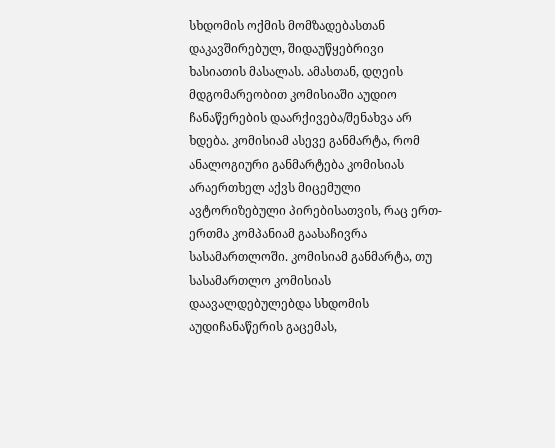სხდომის ოქმის მომზადებასთან დაკავშირებულ, შიდაუწყებრივი ხასიათის მასალას. ამასთან, დღეის მდგომარეობით კომისიაში აუდიო ჩანაწერების დაარქივება/შენახვა არ ხდება. კომისიამ ასევე განმარტა, რომ ანალოგიური განმარტება კომისიას არაერთხელ აქვს მიცემული ავტორიზებული პირებისათვის, რაც ერთ-ერთმა კომპანიამ გაასაჩივრა სასამართლოში. კომისიამ განმარტა, თუ სასამართლო კომისიას დაავალდებულებდა სხდომის აუდიჩანაწერის გაცემას,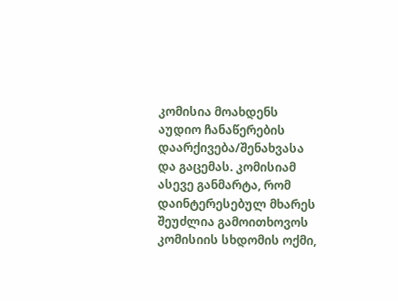კომისია მოახდენს აუდიო ჩანაწერების დაარქივება/შენახვასა და გაცემას. კომისიამ ასევე განმარტა, რომ დაინტერესებულ მხარეს შეუძლია გამოითხოვოს კომისიის სხდომის ოქმი,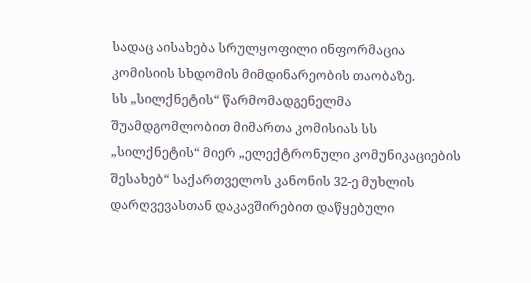სადაც აისახება სრულყოფილი ინფორმაცია კომისიის სხდომის მიმდინარეობის თაობაზე.
სს „სილქნეტის“ წარმომადგენელმა შუამდგომლობით მიმართა კომისიას სს „სილქნეტის“ მიერ „ელექტრონული კომუნიკაციების შესახებ“ საქართველოს კანონის 32-ე მუხლის დარღვევასთან დაკავშირებით დაწყებული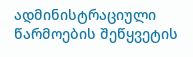ადმინისტრაციული წარმოების შეწყვეტის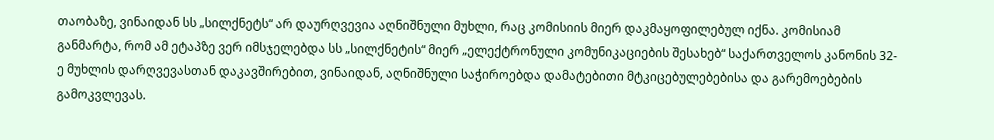თაობაზე, ვინაიდან სს „სილქნეტს“ არ დაურღვევია აღნიშნული მუხლი, რაც კომისიის მიერ დაკმაყოფილებულ იქნა. კომისიამ განმარტა, რომ ამ ეტაპზე ვერ იმსჯელებდა სს „სილქნეტის“ მიერ „ელექტრონული კომუნიკაციების შესახებ“ საქართველოს კანონის 32-ე მუხლის დარღვევასთან დაკავშირებით, ვინაიდან, აღნიშნული საჭიროებდა დამატებითი მტკიცებულებებისა და გარემოებების გამოკვლევას.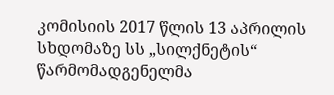კომისიის 2017 წლის 13 აპრილის სხდომაზე სს „სილქნეტის“ წარმომადგენელმა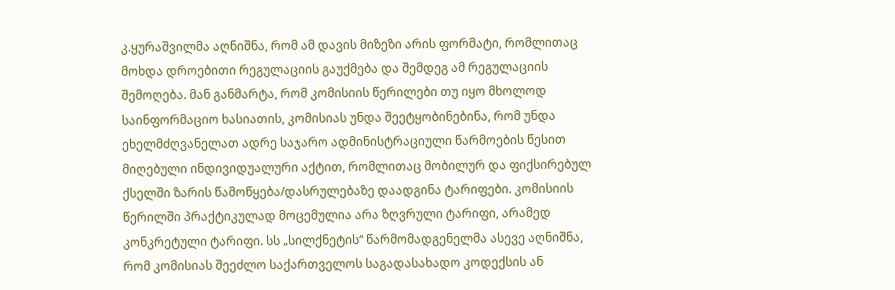კ.ყურაშვილმა აღნიშნა, რომ ამ დავის მიზეზი არის ფორმატი, რომლითაც მოხდა დროებითი რეგულაციის გაუქმება და შემდეგ ამ რეგულაციის შემოღება. მან განმარტა, რომ კომისიის წერილები თუ იყო მხოლოდ საინფორმაციო ხასიათის, კომისიას უნდა შეეტყობინებინა, რომ უნდა ეხელმძღვანელათ ადრე საჯარო ადმინისტრაციული წარმოების წესით მიღებული ინდივიდუალური აქტით, რომლითაც მობილურ და ფიქსირებულ ქსელში ზარის წამოწყება/დასრულებაზე დაადგინა ტარიფები. კომისიის წერილში პრაქტიკულად მოცემულია არა ზღვრული ტარიფი, არამედ კონკრეტული ტარიფი. სს „სილქნეტის“ წარმომადგენელმა ასევე აღნიშნა, რომ კომისიას შეეძლო საქართველოს საგადასახადო კოდექსის ან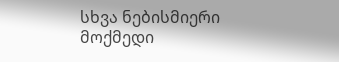სხვა ნებისმიერი მოქმედი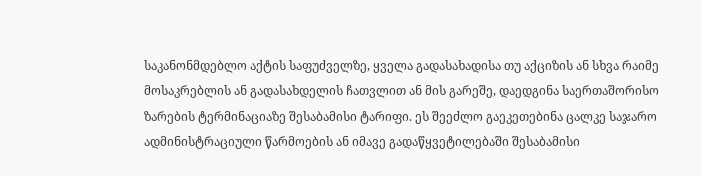საკანონმდებლო აქტის საფუძველზე, ყველა გადასახადისა თუ აქციზის ან სხვა რაიმე მოსაკრებლის ან გადასახდელის ჩათვლით ან მის გარეშე, დაედგინა საერთაშორისო ზარების ტერმინაციაზე შესაბამისი ტარიფი. ეს შეეძლო გაეკეთებინა ცალკე საჯარო ადმინისტრაციული წარმოების ან იმავე გადაწყვეტილებაში შესაბამისი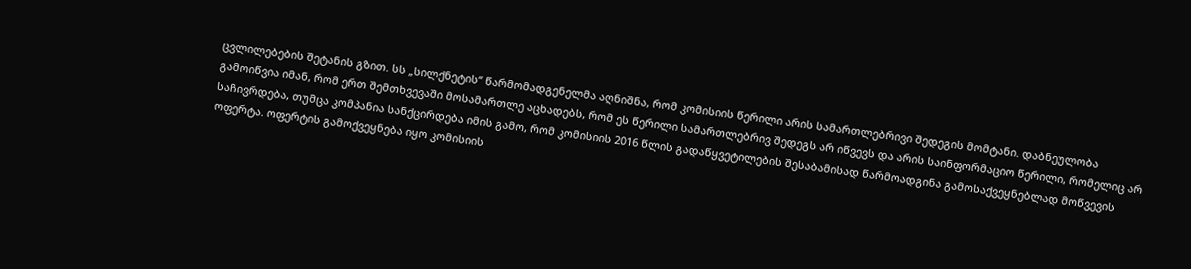ცვლილებების შეტანის გზით. სს „სილქნეტის“ წარმომადგენელმა აღნიშნა, რომ კომისიის წერილი არის სამართლებრივი შედეგის მომტანი. დაბნეულობა გამოიწვია იმან, რომ ერთ შემთხვევაში მოსამართლე აცხადებს, რომ ეს წერილი სამართლებრივ შედეგს არ იწვევს და არის საინფორმაციო წერილი, რომელიც არ საჩივრდება, თუმცა კომპანია სანქცირდება იმის გამო, რომ კომისიის 2016 წლის გადაწყვეტილების შესაბამისად წარმოადგინა გამოსაქვეყნებლად მოწვევის ოფერტა. ოფერტის გამოქვეყნება იყო კომისიის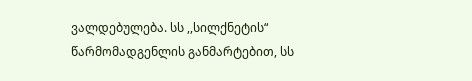ვალდებულება. სს ,,სილქნეტის“ წარმომადგენლის განმარტებით, სს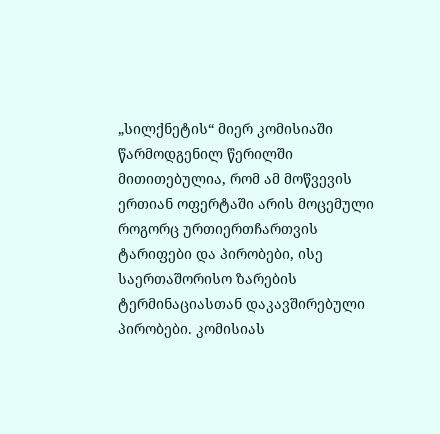„სილქნეტის“ მიერ კომისიაში წარმოდგენილ წერილში მითითებულია, რომ ამ მოწვევის ერთიან ოფერტაში არის მოცემული როგორც ურთიერთჩართვის ტარიფები და პირობები, ისე საერთაშორისო ზარების ტერმინაციასთან დაკავშირებული პირობები. კომისიას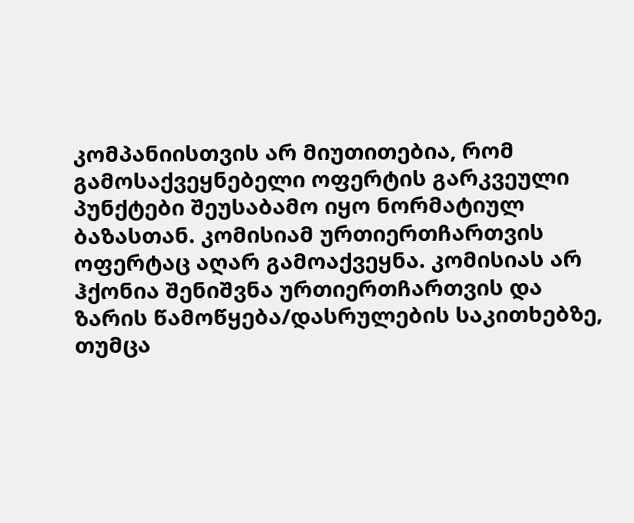კომპანიისთვის არ მიუთითებია, რომ გამოსაქვეყნებელი ოფერტის გარკვეული პუნქტები შეუსაბამო იყო ნორმატიულ ბაზასთან. კომისიამ ურთიერთჩართვის ოფერტაც აღარ გამოაქვეყნა. კომისიას არ ჰქონია შენიშვნა ურთიერთჩართვის და ზარის წამოწყება/დასრულების საკითხებზე, თუმცა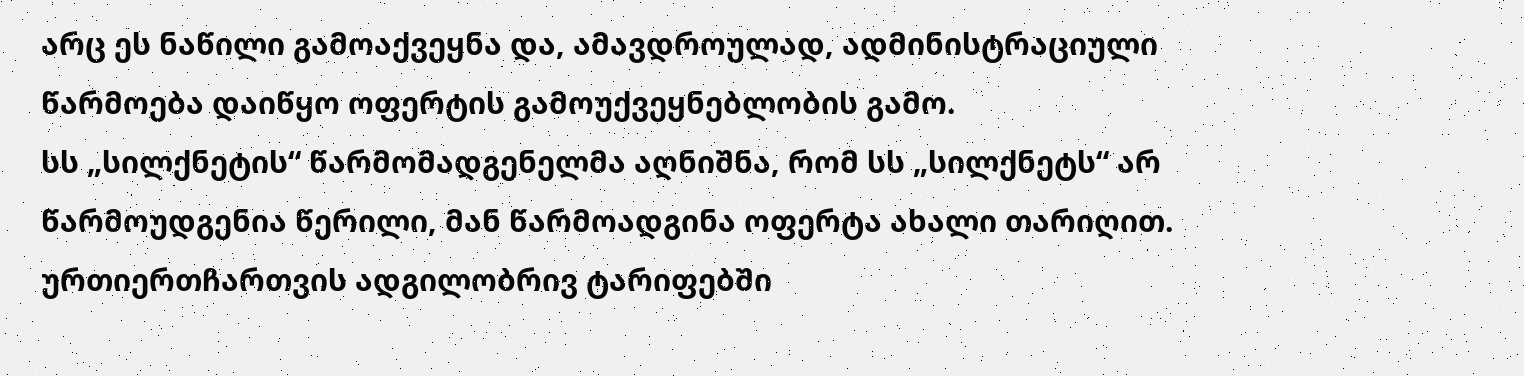არც ეს ნაწილი გამოაქვეყნა და, ამავდროულად, ადმინისტრაციული წარმოება დაიწყო ოფერტის გამოუქვეყნებლობის გამო.
სს „სილქნეტის“ წარმომადგენელმა აღნიშნა, რომ სს „სილქნეტს“ არ წარმოუდგენია წერილი, მან წარმოადგინა ოფერტა ახალი თარიღით. ურთიერთჩართვის ადგილობრივ ტარიფებში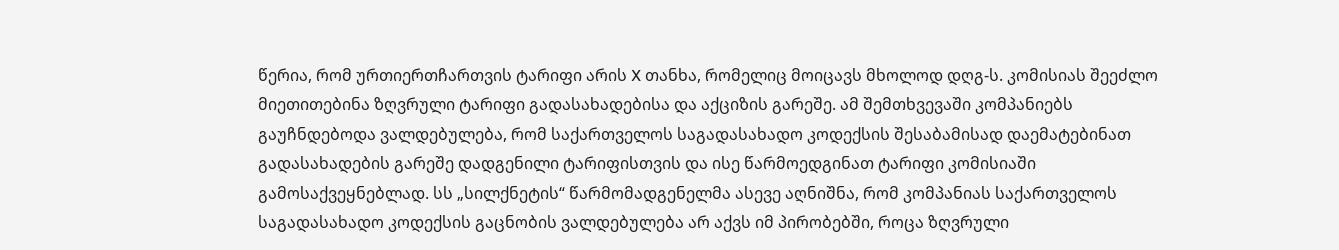წერია, რომ ურთიერთჩართვის ტარიფი არის X თანხა, რომელიც მოიცავს მხოლოდ დღგ-ს. კომისიას შეეძლო მიეთითებინა ზღვრული ტარიფი გადასახადებისა და აქციზის გარეშე. ამ შემთხვევაში კომპანიებს გაუჩნდებოდა ვალდებულება, რომ საქართველოს საგადასახადო კოდექსის შესაბამისად დაემატებინათ გადასახადების გარეშე დადგენილი ტარიფისთვის და ისე წარმოედგინათ ტარიფი კომისიაში გამოსაქვეყნებლად. სს „სილქნეტის“ წარმომადგენელმა ასევე აღნიშნა, რომ კომპანიას საქართველოს საგადასახადო კოდექსის გაცნობის ვალდებულება არ აქვს იმ პირობებში, როცა ზღვრული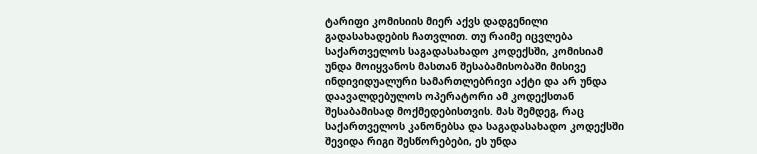ტარიფი კომისიის მიერ აქვს დადგენილი გადასახადების ჩათვლით. თუ რაიმე იცვლება საქართველოს საგადასახადო კოდექსში, კომისიამ უნდა მოიყვანოს მასთან შესაბამისობაში მისივე ინდივიდუალური სამართლებრივი აქტი და არ უნდა დაავალდებულოს ოპერატორი ამ კოდექსთან შესაბამისად მოქმედებისთვის. მას შემდეგ, რაც საქართველოს კანონებსა და საგადასახადო კოდექსში შევიდა რიგი შესწორებები, ეს უნდა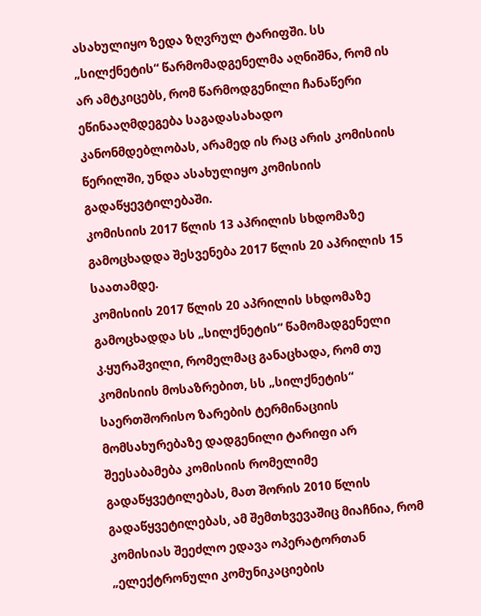ასახულიყო ზედა ზღვრულ ტარიფში. სს „სილქნეტის“ წარმომადგენელმა აღნიშნა, რომ ის არ ამტკიცებს, რომ წარმოდგენილი ჩანაწერი ეწინააღმდეგება საგადასახადო კანონმდებლობას, არამედ ის რაც არის კომისიის წერილში, უნდა ასახულიყო კომისიის გადაწყევტილებაში.
კომისიის 2017 წლის 13 აპრილის სხდომაზე გამოცხადდა შესვენება 2017 წლის 20 აპრილის 15 საათამდე.
კომისიის 2017 წლის 20 აპრილის სხდომაზე გამოცხადდა სს „სილქნეტის“ წამომადგენელი კ.ყურაშვილი, რომელმაც განაცხადა, რომ თუ კომისიის მოსაზრებით, სს „სილქნეტის“ საერთშორისო ზარების ტერმინაციის მომსახურებაზე დადგენილი ტარიფი არ შეესაბამება კომისიის რომელიმე გადაწყვეტილებას, მათ შორის 2010 წლის გადაწყვეტილებას, ამ შემთხვევაშიც მიაჩნია, რომ კომისიას შეეძლო ედავა ოპერატორთან „ელექტრონული კომუნიკაციების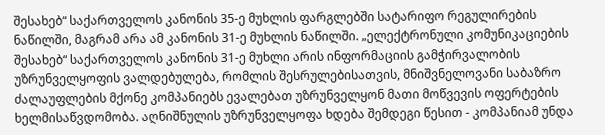შესახებ“ საქართველოს კანონის 35-ე მუხლის ფარგლებში სატარიფო რეგულირების ნაწილში, მაგრამ არა ამ კანონის 31-ე მუხლის ნაწილში. „ელექტრონული კომუნიკაციების შესახებ“ საქართველოს კანონის 31-ე მუხლი არის ინფორმაციის გამჭირვალობის უზრუნველყოფის ვალდებულება, რომლის შესრულებისათვის, მნიშვნელოვანი საბაზრო ძალაუფლების მქონე კომპანიებს ევალებათ უზრუნველყონ მათი მოწვევის ოფერტების ხელმისაწვდომობა. აღნიშნულის უზრუნველყოფა ხდება შემდეგი წესით - კომპანიამ უნდა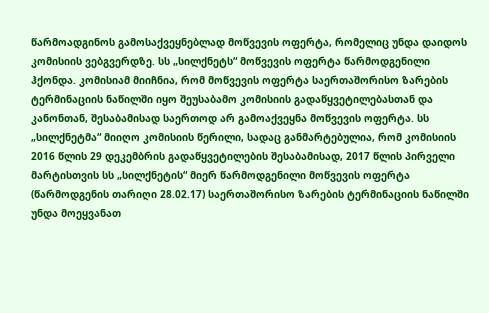წარმოადგინოს გამოსაქვეყნებლად მოწვევის ოფერტა, რომელიც უნდა დაიდოს კომისიის ვებგვერდზე. სს „სილქნეტს“ მოწვევის ოფერტა წარმოდგენილი ჰქონდა. კომისიამ მიიჩნია, რომ მოწვევის ოფერტა საერთაშორისო ზარების ტერმინაციის ნაწილში იყო შეუსაბამო კომისიის გადაწყვეტილებასთან და კანონთან, შესაბამისად საერთოდ არ გამოაქვეყნა მოწვევის ოფერტა. სს „სილქნეტმა“ მიიღო კომისიის წერილი, სადაც განმარტებულია, რომ კომისიის 2016 წლის 29 დეკემბრის გადაწყვეტილების შესაბამისად, 2017 წლის პირველი მარტისთვის სს „სილქნეტის“ მიერ წარმოდგენილი მოწვევის ოფერტა (წარმოდგენის თარიღი 28.02.17) საერთაშორისო ზარების ტერმინაციის ნაწილში უნდა მოეყვანათ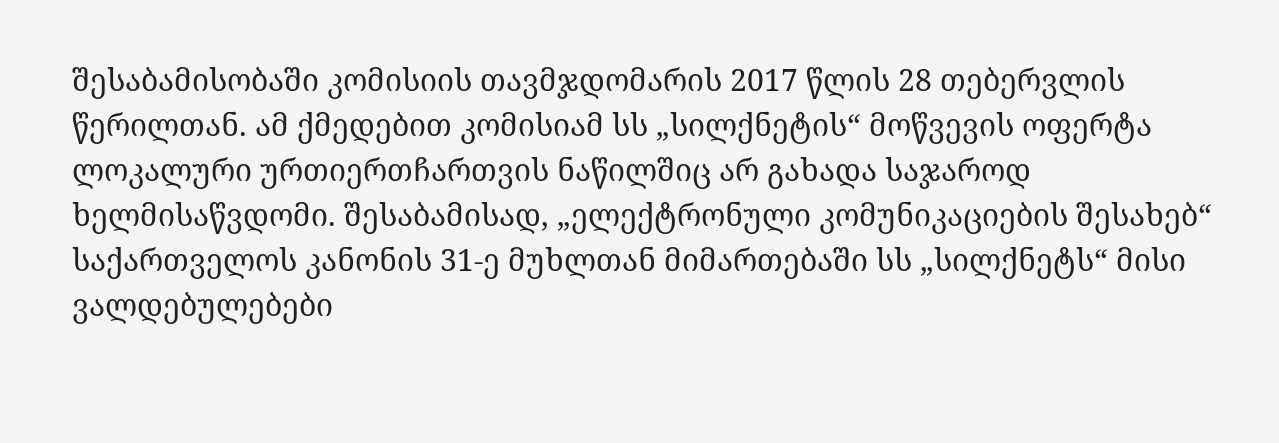შესაბამისობაში კომისიის თავმჯდომარის 2017 წლის 28 თებერვლის წერილთან. ამ ქმედებით კომისიამ სს „სილქნეტის“ მოწვევის ოფერტა ლოკალური ურთიერთჩართვის ნაწილშიც არ გახადა საჯაროდ ხელმისაწვდომი. შესაბამისად, „ელექტრონული კომუნიკაციების შესახებ“ საქართველოს კანონის 31-ე მუხლთან მიმართებაში სს „სილქნეტს“ მისი ვალდებულებები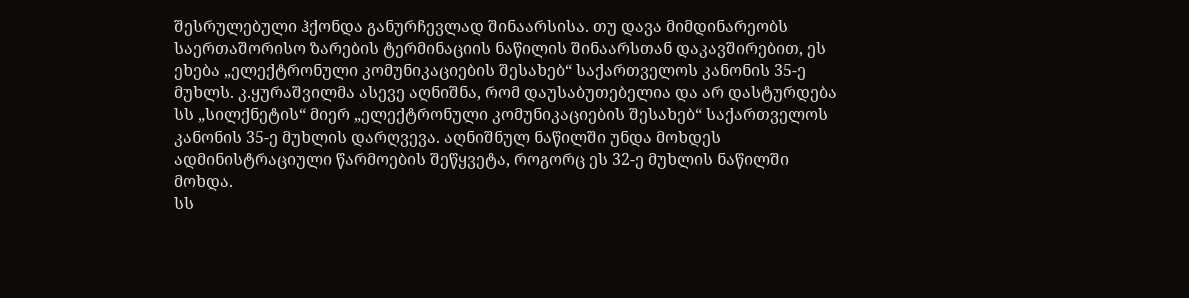შესრულებული ჰქონდა განურჩევლად შინაარსისა. თუ დავა მიმდინარეობს საერთაშორისო ზარების ტერმინაციის ნაწილის შინაარსთან დაკავშირებით, ეს ეხება „ელექტრონული კომუნიკაციების შესახებ“ საქართველოს კანონის 35-ე მუხლს. კ.ყურაშვილმა ასევე აღნიშნა, რომ დაუსაბუთებელია და არ დასტურდება სს „სილქნეტის“ მიერ „ელექტრონული კომუნიკაციების შესახებ“ საქართველოს კანონის 35-ე მუხლის დარღვევა. აღნიშნულ ნაწილში უნდა მოხდეს ადმინისტრაციული წარმოების შეწყვეტა, როგორც ეს 32-ე მუხლის ნაწილში მოხდა.
სს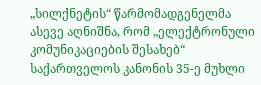„სილქნეტის“ წარმომადგენელმა ასევე აღნიშნა, რომ „ელექტრონული კომუნიკაციების შესახებ“ საქართველოს კანონის 35-ე მუხლი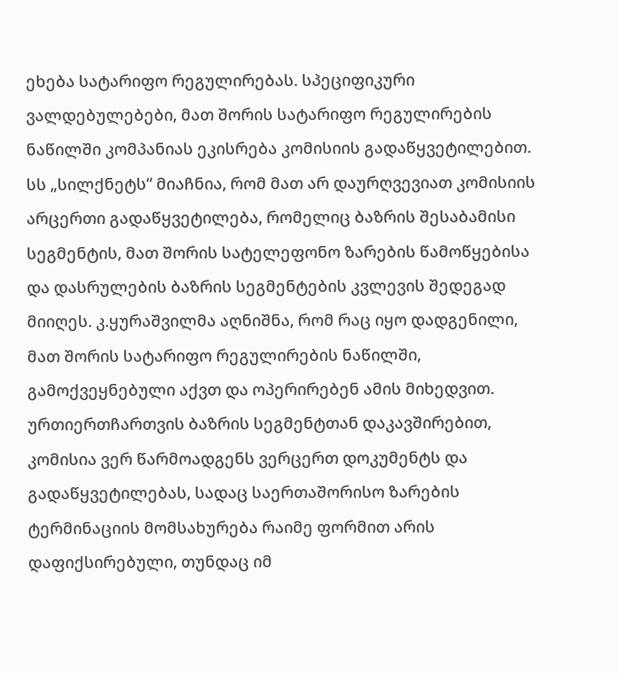ეხება სატარიფო რეგულირებას. სპეციფიკური ვალდებულებები, მათ შორის სატარიფო რეგულირების ნაწილში კომპანიას ეკისრება კომისიის გადაწყვეტილებით. სს „სილქნეტს“ მიაჩნია, რომ მათ არ დაურღვევიათ კომისიის არცერთი გადაწყვეტილება, რომელიც ბაზრის შესაბამისი სეგმენტის, მათ შორის სატელეფონო ზარების წამოწყებისა და დასრულების ბაზრის სეგმენტების კვლევის შედეგად მიიღეს. კ.ყურაშვილმა აღნიშნა, რომ რაც იყო დადგენილი, მათ შორის სატარიფო რეგულირების ნაწილში, გამოქვეყნებული აქვთ და ოპერირებენ ამის მიხედვით. ურთიერთჩართვის ბაზრის სეგმენტთან დაკავშირებით, კომისია ვერ წარმოადგენს ვერცერთ დოკუმენტს და გადაწყვეტილებას, სადაც საერთაშორისო ზარების ტერმინაციის მომსახურება რაიმე ფორმით არის დაფიქსირებული, თუნდაც იმ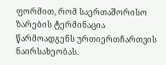ფორმით, რომ საერთაშორისო ზარების ტერმინაცია წარმოადგენს ურთიერთჩართვის ნაირსახეობას.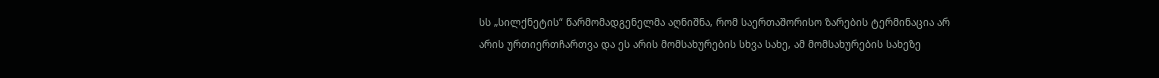სს „სილქნეტის“ წარმომადგენელმა აღნიშნა, რომ საერთაშორისო ზარების ტერმინაცია არ არის ურთიერთჩართვა და ეს არის მომსახურების სხვა სახე, ამ მომსახურების სახეზე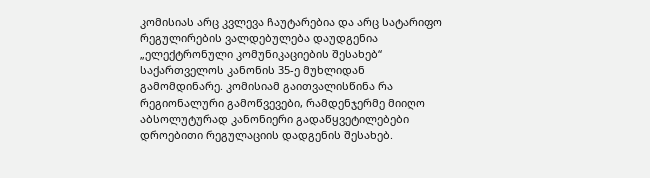კომისიას არც კვლევა ჩაუტარებია და არც სატარიფო რეგულირების ვალდებულება დაუდგენია „ელექტრონული კომუნიკაციების შესახებ“ საქართველოს კანონის 35-ე მუხლიდან გამომდინარე. კომისიამ გაითვალისწინა რა რეგიონალური გამოწვევები, რამდენჯერმე მიიღო აბსოლუტურად კანონიერი გადაწყვეტილებები დროებითი რეგულაციის დადგენის შესახებ.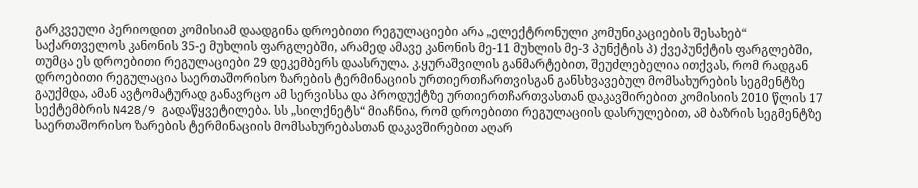გარკვეული პერიოდით კომისიამ დაადგინა დროებითი რეგულაციები არა „ელექტრონული კომუნიკაციების შესახებ“ საქართველოს კანონის 35-ე მუხლის ფარგლებში, არამედ ამავე კანონის მე-11 მუხლის მე-3 პუნქტის პ) ქვეპუნქტის ფარგლებში, თუმცა ეს დროებითი რეგულაციები 29 დეკემბერს დაასრულა. კ.ყურაშვილის განმარტებით, შეუძლებელია ითქვას, რომ რადგან დროებითი რეგულაცია საერთაშორისო ზარების ტერმინაციის ურთიერთჩართვისგან განსხვავებულ მომსახურების სეგმენტზე გაუქმდა, ამან ავტომატურად განავრცო ამ სერვისსა და პროდუქტზე ურთიერთჩართვასთან დაკავშირებით კომისიის 2010 წლის 17 სექტემბრის N428/9 გადაწყვეტილება. სს „სილქნეტს“ მიაჩნია, რომ დროებითი რეგულაციის დასრულებით, ამ ბაზრის სეგმენტზე საერთაშორისო ზარების ტერმინაციის მომსახურებასთან დაკავშირებით აღარ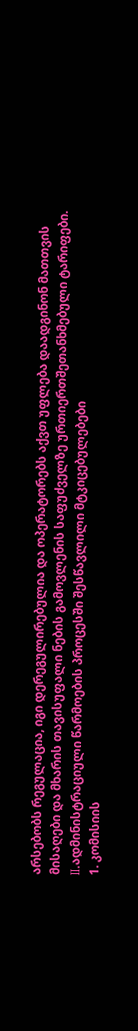არსებობს რეგულაცია, იგი დერეგულირებულია და ოპერატორებს აქვთ უფლება დაადგინონ მათთვის მისაღები და მხარის თავისუფალი ნების გამოვლენის საფუძველზე ურთიერთშეთანხმებული ტარიფები.
II.ადმინისტრაციული წარმოების პროცესში შესწავლილი მტკიცებულებები
1. კომისიის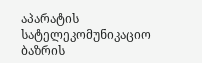აპარატის სატელეკომუნიკაციო ბაზრის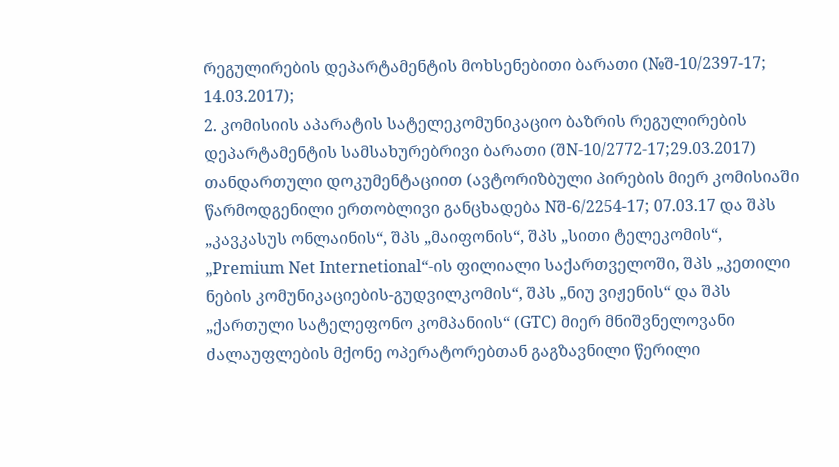რეგულირების დეპარტამენტის მოხსენებითი ბარათი (№შ-10/2397-17; 14.03.2017);
2. კომისიის აპარატის სატელეკომუნიკაციო ბაზრის რეგულირების დეპარტამენტის სამსახურებრივი ბარათი (შN-10/2772-17;29.03.2017) თანდართული დოკუმენტაციით (ავტორიზბული პირების მიერ კომისიაში წარმოდგენილი ერთობლივი განცხადება Nშ-6/2254-17; 07.03.17 და შპს „კავკასუს ონლაინის“, შპს „მაიფონის“, შპს „სითი ტელეკომის“, „Premium Net Internetional“-ის ფილიალი საქართველოში, შპს „კეთილი ნების კომუნიკაციების-გუდვილკომის“, შპს „ნიუ ვიჟენის“ და შპს „ქართული სატელეფონო კომპანიის“ (GTC) მიერ მნიშვნელოვანი ძალაუფლების მქონე ოპერატორებთან გაგზავნილი წერილი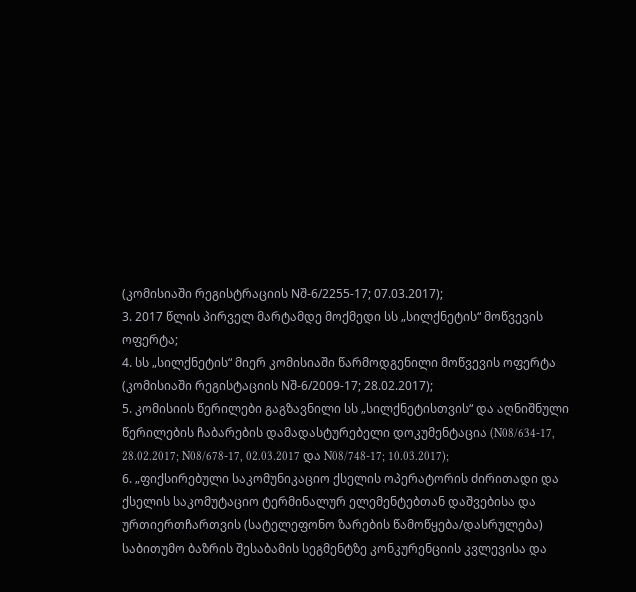(კომისიაში რეგისტრაციის Nშ-6/2255-17; 07.03.2017);
3. 2017 წლის პირველ მარტამდე მოქმედი სს „სილქნეტის“ მოწვევის ოფერტა;
4. სს „სილქნეტის“ მიერ კომისიაში წარმოდგენილი მოწვევის ოფერტა (კომისიაში რეგისტაციის Nშ-6/2009-17; 28.02.2017);
5. კომისიის წერილები გაგზავნილი სს „სილქნეტისთვის“ და აღნიშნული წერილების ჩაბარების დამადასტურებელი დოკუმენტაცია (N08/634-17, 28.02.2017; N08/678-17, 02.03.2017 და N08/748-17; 10.03.2017);
6. „ფიქსირებული საკომუნიკაციო ქსელის ოპერატორის ძირითადი და ქსელის საკომუტაციო ტერმინალურ ელემენტებთან დაშვებისა და ურთიერთჩართვის (სატელეფონო ზარების წამოწყება/დასრულება) საბითუმო ბაზრის შესაბამის სეგმენტზე კონკურენციის კვლევისა და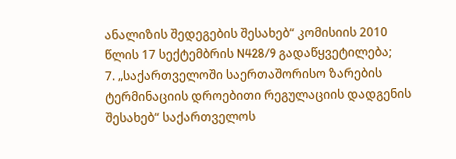ანალიზის შედეგების შესახებ“ კომისიის 2010 წლის 17 სექტემბრის N428/9 გადაწყვეტილება;
7. „საქართველოში საერთაშორისო ზარების ტერმინაციის დროებითი რეგულაციის დადგენის შესახებ“ საქართველოს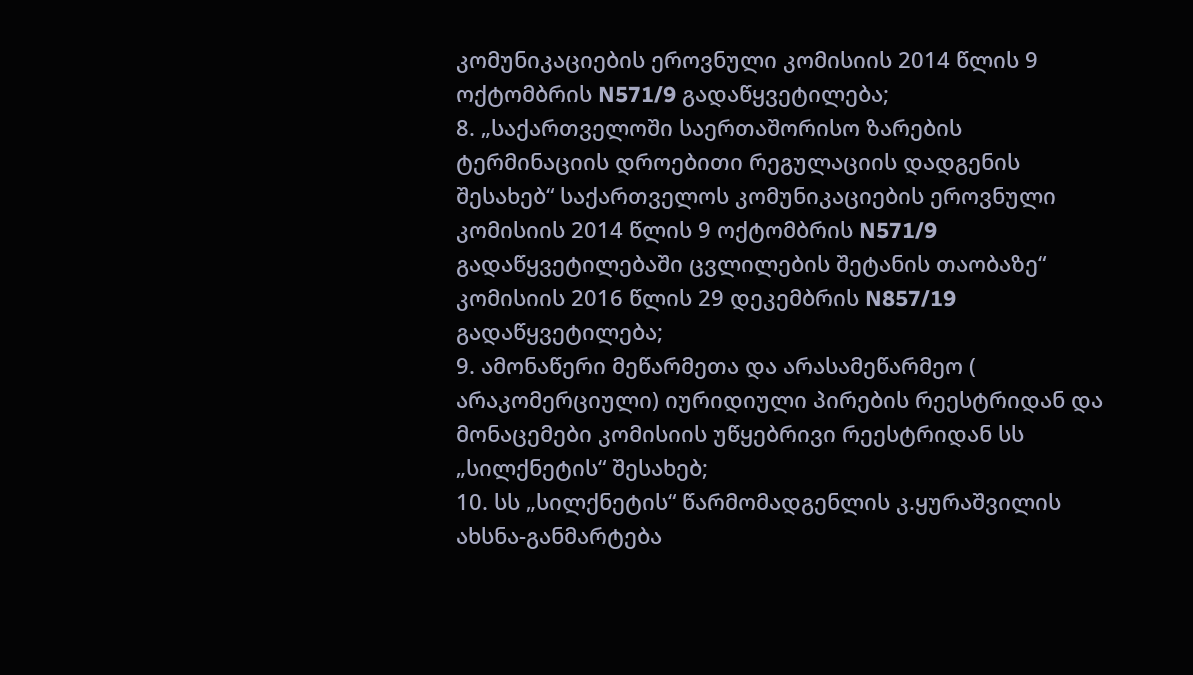კომუნიკაციების ეროვნული კომისიის 2014 წლის 9 ოქტომბრის N571/9 გადაწყვეტილება;
8. „საქართველოში საერთაშორისო ზარების ტერმინაციის დროებითი რეგულაციის დადგენის შესახებ“ საქართველოს კომუნიკაციების ეროვნული კომისიის 2014 წლის 9 ოქტომბრის N571/9 გადაწყვეტილებაში ცვლილების შეტანის თაობაზე“ კომისიის 2016 წლის 29 დეკემბრის N857/19 გადაწყვეტილება;
9. ამონაწერი მეწარმეთა და არასამეწარმეო ( არაკომერციული) იურიდიული პირების რეესტრიდან და მონაცემები კომისიის უწყებრივი რეესტრიდან სს „სილქნეტის“ შესახებ;
10. სს „სილქნეტის“ წარმომადგენლის კ.ყურაშვილის ახსნა-განმარტება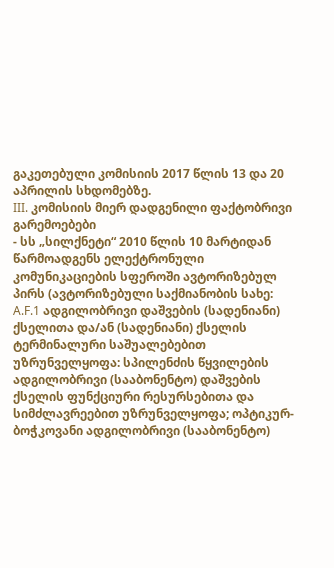გაკეთებული კომისიის 2017 წლის 13 და 20 აპრილის სხდომებზე.
III. კომისიის მიერ დადგენილი ფაქტობრივი გარემოებები
- სს „სილქნეტი“ 2010 წლის 10 მარტიდან წარმოადგენს ელექტრონული კომუნიკაციების სფეროში ავტორიზებულ პირს (ავტორიზებული საქმიანობის სახე: A.F.1 ადგილობრივი დაშვების (სადენიანი) ქსელითა და/ან (სადენიანი) ქსელის ტერმინალური საშუალებებით უზრუნველყოფა: სპილენძის წყვილების ადგილობრივი (სააბონენტო) დაშვების ქსელის ფუნქციური რესურსებითა და სიმძლავრეებით უზრუნველყოფა; ოპტიკურ-ბოჭკოვანი ადგილობრივი (სააბონენტო)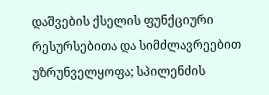დაშვების ქსელის ფუნქციური რესურსებითა და სიმძლავრეებით უზრუნველყოფა; სპილენძის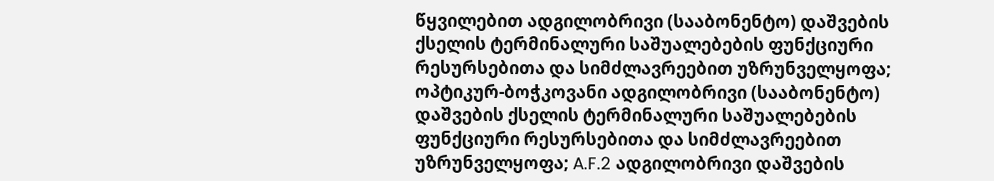წყვილებით ადგილობრივი (სააბონენტო) დაშვების ქსელის ტერმინალური საშუალებების ფუნქციური რესურსებითა და სიმძლავრეებით უზრუნველყოფა; ოპტიკურ-ბოჭკოვანი ადგილობრივი (სააბონენტო) დაშვების ქსელის ტერმინალური საშუალებების ფუნქციური რესურსებითა და სიმძლავრეებით უზრუნველყოფა; A.F.2 ადგილობრივი დაშვების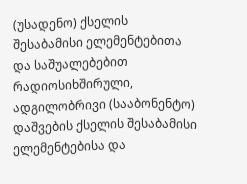(უსადენო) ქსელის შესაბამისი ელემენტებითა და საშუალებებით რადიოსიხშირული, ადგილობრივი (სააბონენტო) დაშვების ქსელის შესაბამისი ელემენტებისა და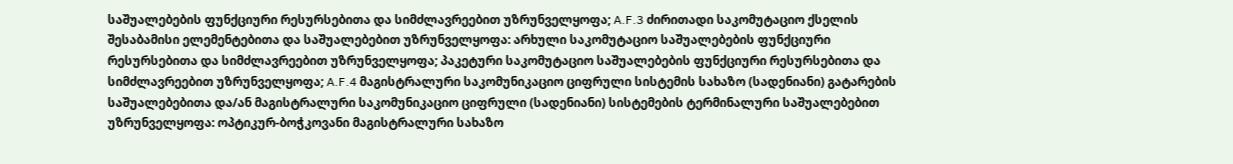საშუალებების ფუნქციური რესურსებითა და სიმძლავრეებით უზრუნველყოფა; A.F.3 ძირითადი საკომუტაციო ქსელის შესაბამისი ელემენტებითა და საშუალებებით უზრუნველყოფა: არხული საკომუტაციო საშუალებების ფუნქციური რესურსებითა და სიმძლავრეებით უზრუნველყოფა; პაკეტური საკომუტაციო საშუალებების ფუნქციური რესურსებითა და სიმძლავრეებით უზრუნველყოფა; A.F.4 მაგისტრალური საკომუნიკაციო ციფრული სისტემის სახაზო (სადენიანი) გატარების საშუალებებითა და/ან მაგისტრალური საკომუნიკაციო ციფრული (სადენიანი) სისტემების ტერმინალური საშუალებებით უზრუნველყოფა: ოპტიკურ-ბოჭკოვანი მაგისტრალური სახაზო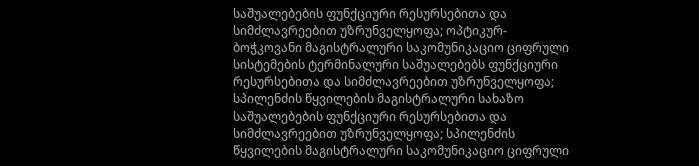საშუალებების ფუნქციური რესურსებითა და სიმძლავრეებით უზრუნველყოფა; ოპტიკურ-ბოჭკოვანი მაგისტრალური საკომუნიკაციო ციფრული სისტემების ტერმინალური საშუალებებს ფუნქციური რესურსებითა და სიმძლავრეებით უზრუნველყოფა; სპილენძის წყვილების მაგისტრალური სახაზო საშუალებების ფუნქციური რესურსებითა და სიმძლავრეებით უზრუნველყოფა; სპილენძის წყვილების მაგისტრალური საკომუნიკაციო ციფრული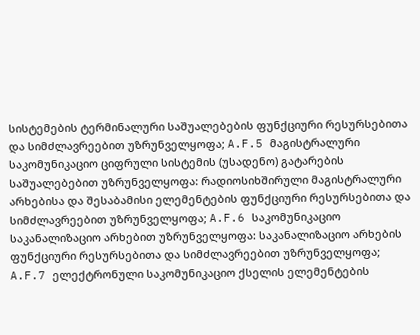სისტემების ტერმინალური საშუალებების ფუნქციური რესურსებითა და სიმძლავრეებით უზრუნველყოფა; A.F.5 მაგისტრალური საკომუნიკაციო ციფრული სისტემის (უსადენო) გატარების საშუალებებით უზრუნველყოფა: რადიოსიხშირული მაგისტრალური არხებისა და შესაბამისი ელემენტების ფუნქციური რესურსებითა და სიმძლავრეებით უზრუნველყოფა; A.F.6 საკომუნიკაციო საკანალიზაციო არხებით უზრუნველყოფა: საკანალიზაციო არხების ფუნქციური რესურსებითა და სიმძლავრეებით უზრუნველყოფა; A.F.7 ელექტრონული საკომუნიკაციო ქსელის ელემენტების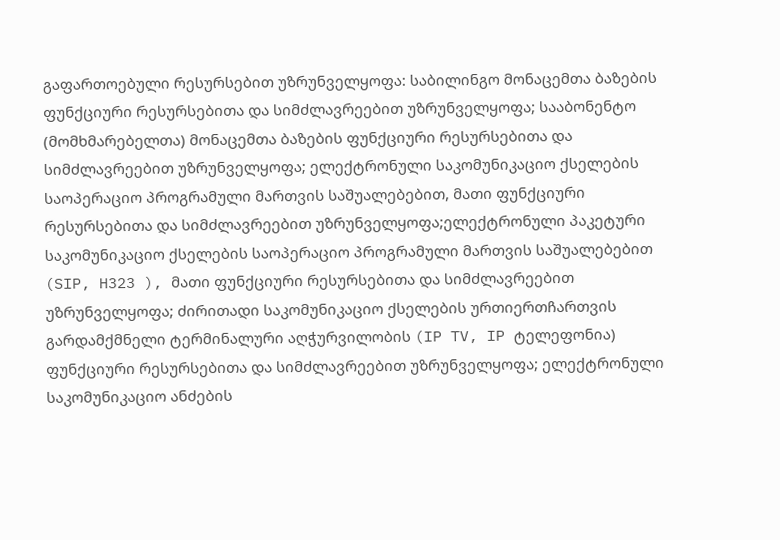გაფართოებული რესურსებით უზრუნველყოფა: საბილინგო მონაცემთა ბაზების ფუნქციური რესურსებითა და სიმძლავრეებით უზრუნველყოფა; სააბონენტო (მომხმარებელთა) მონაცემთა ბაზების ფუნქციური რესურსებითა და სიმძლავრეებით უზრუნველყოფა; ელექტრონული საკომუნიკაციო ქსელების საოპერაციო პროგრამული მართვის საშუალებებით, მათი ფუნქციური რესურსებითა და სიმძლავრეებით უზრუნველყოფა;ელექტრონული პაკეტური საკომუნიკაციო ქსელების საოპერაციო პროგრამული მართვის საშუალებებით (SIP, H323 ), მათი ფუნქციური რესურსებითა და სიმძლავრეებით უზრუნველყოფა; ძირითადი საკომუნიკაციო ქსელების ურთიერთჩართვის გარდამქმნელი ტერმინალური აღჭურვილობის (IP TV, IP ტელეფონია) ფუნქციური რესურსებითა და სიმძლავრეებით უზრუნველყოფა; ელექტრონული საკომუნიკაციო ანძების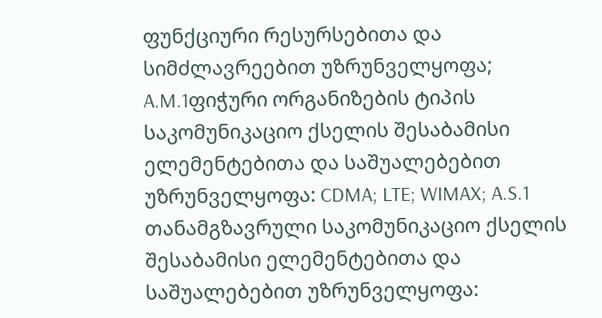ფუნქციური რესურსებითა და სიმძლავრეებით უზრუნველყოფა; A.M.1ფიჭური ორგანიზების ტიპის საკომუნიკაციო ქსელის შესაბამისი ელემენტებითა და საშუალებებით უზრუნველყოფა: CDMA; LTE; WIMAX; A.S.1 თანამგზავრული საკომუნიკაციო ქსელის შესაბამისი ელემენტებითა და საშუალებებით უზრუნველყოფა: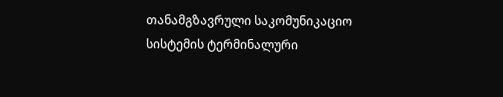თანამგზავრული საკომუნიკაციო სისტემის ტერმინალური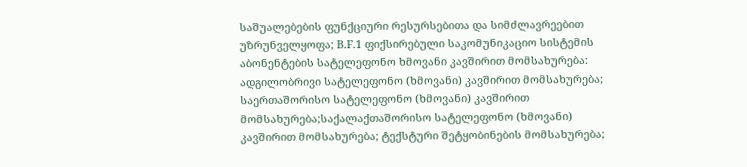საშუალებების ფუნქციური რესურსებითა და სიმძლავრეებით უზრუნველყოფა; B.F.1 ფიქსირებული საკომუნიკაციო სისტემის აბონენტების სატელეფონო ხმოვანი კავშირით მომსახურება: ადგილობრივი სატელეფონო (ხმოვანი) კავშირით მომსახურება; საერთაშორისო სატელეფონო (ხმოვანი) კავშირით მომსახურება;საქალაქთაშორისო სატელეფონო (ხმოვანი) კავშირით მომსახურება; ტექსტური შეტყობინების მომსახურება;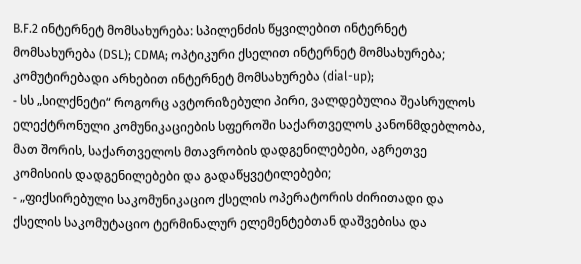B.F.2 ინტერნეტ მომსახურება: სპილენძის წყვილებით ინტერნეტ მომსახურება (DSL); CDMA; ოპტიკური ქსელით ინტერნეტ მომსახურება; კომუტირებადი არხებით ინტერნეტ მომსახურება (dial-up);
- სს „სილქნეტი“ როგორც ავტორიზებული პირი, ვალდებულია შეასრულოს ელექტრონული კომუნიკაციების სფეროში საქართველოს კანონმდებლობა, მათ შორის, საქართველოს მთავრობის დადგენილებები, აგრეთვე კომისიის დადგენილებები და გადაწყვეტილებები;
- „ფიქსირებული საკომუნიკაციო ქსელის ოპერატორის ძირითადი და ქსელის საკომუტაციო ტერმინალურ ელემენტებთან დაშვებისა და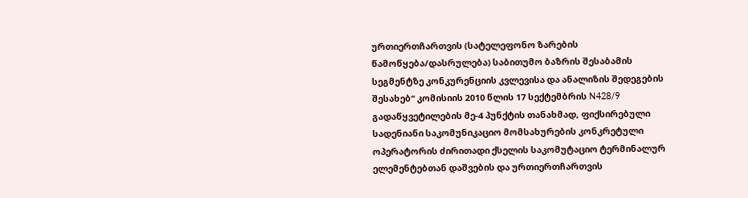ურთიერთჩართვის (სატელეფონო ზარების წამოწყება/დასრულება) საბითუმო ბაზრის შესაბამის სეგმენტზე კონკურენციის კვლევისა და ანალიზის შედეგების შესახებ“ კომისიის 2010 წლის 17 სექტემბრის N428/9 გადაწყვეტილების მე-4 პუნქტის თანახმად, ფიქსირებული სადენიანი საკომუნიკაციო მომსახურების კონკრეტული ოპერატორის ძირითადი ქსელის საკომუტაციო ტერმინალურ ელემენტებთან დაშვების და ურთიერთჩართვის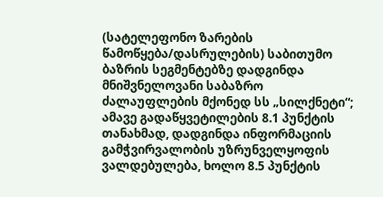(სატელეფონო ზარების წამოწყება/დასრულების) საბითუმო ბაზრის სეგმენტებზე დადგინდა მნიშვნელოვანი საბაზრო ძალაუფლების მქონედ სს „სილქნეტი“; ამავე გადაწყვეტილების 8.1 პუნქტის თანახმად, დადგინდა ინფორმაციის გამჭვირვალობის უზრუნველყოფის ვალდებულება, ხოლო 8.5 პუნქტის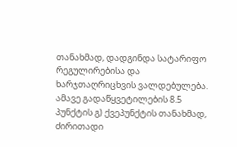თანახმად, დადგინდა სატარიფო რეგულირებისა და ხარჯთაღრიცხვის ვალდებულება. ამავე გადაწყვეტილების 8.5 პუნქტის გ) ქვეპუნქტის თანახმად, ძირითადი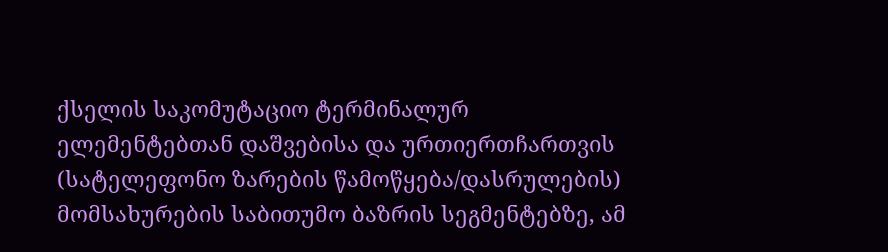ქსელის საკომუტაციო ტერმინალურ ელემენტებთან დაშვებისა და ურთიერთჩართვის (სატელეფონო ზარების წამოწყება/დასრულების) მომსახურების საბითუმო ბაზრის სეგმენტებზე, ამ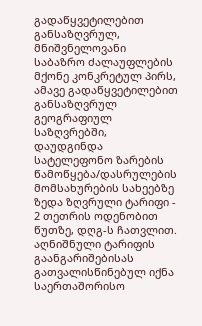გადაწყვეტილებით განსაზღვრულ, მნიშვნელოვანი საბაზრო ძალაუფლების მქონე კონკრეტულ პირს, ამავე გადაწყვეტილებით განსაზღვრულ გეოგრაფიულ საზღვრებში, დაუდგინდა სატელეფონო ზარების წამოწყება/დასრულების მომსახურების სახეებზე ზედა ზღვრული ტარიფი - 2 თეთრის ოდენობით წუთზე, დღგ-ს ჩათვლით. აღნიშნული ტარიფის გაანგარიშებისას გათვალისწინებულ იქნა საერთაშორისო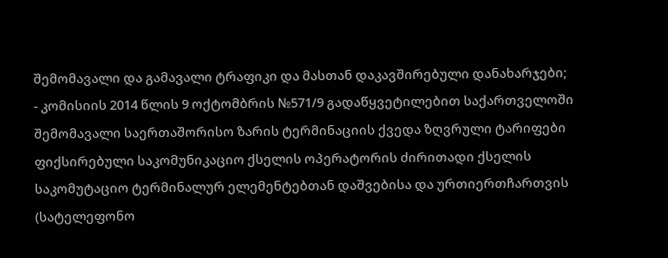შემომავალი და გამავალი ტრაფიკი და მასთან დაკავშირებული დანახარჯები;
- კომისიის 2014 წლის 9 ოქტომბრის №571/9 გადაწყვეტილებით საქართველოში შემომავალი საერთაშორისო ზარის ტერმინაციის ქვედა ზღვრული ტარიფები ფიქსირებული საკომუნიკაციო ქსელის ოპერატორის ძირითადი ქსელის საკომუტაციო ტერმინალურ ელემენტებთან დაშვებისა და ურთიერთჩართვის (სატელეფონო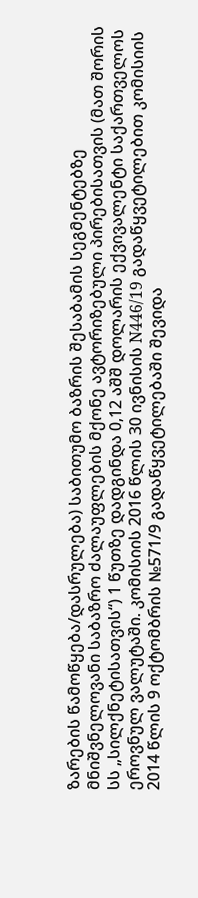ზარების წამოწყება/დასრულება) საბითუმო ბაზრის შესაბამის სეგმენტებზე მნიშვნელოვანი საბაზრო ძალაუფლების მქონე ავტორიზებული პირებისათვის (მათ შორის სს „სილქნეტისათვის“) 1 წუთზე დადგინდა 0,12 აშშ დოლარის ექვივალენტი საქართველოს ეროვნულ ვალუტაში. კომისიის 2016 წლის 30 ივნისის N446/19 გადაწყვეტილებით კომისიის 2014 წლის 9 ოქტომბრის №571/9 გადაწყვეტილებაში შევიდა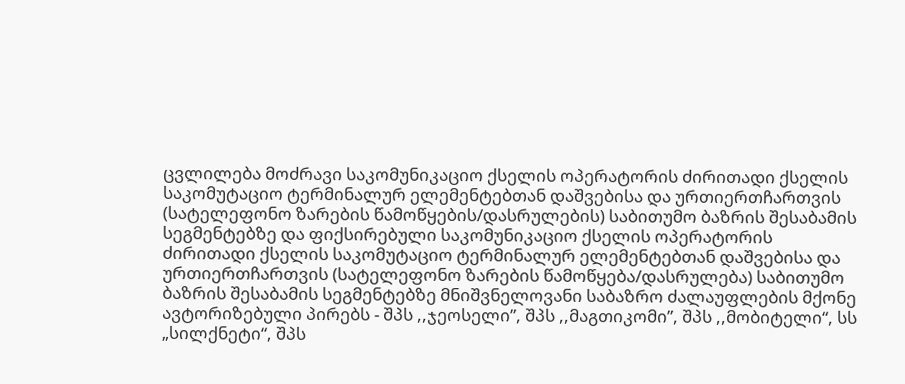ცვლილება მოძრავი საკომუნიკაციო ქსელის ოპერატორის ძირითადი ქსელის საკომუტაციო ტერმინალურ ელემენტებთან დაშვებისა და ურთიერთჩართვის (სატელეფონო ზარების წამოწყების/დასრულების) საბითუმო ბაზრის შესაბამის სეგმენტებზე და ფიქსირებული საკომუნიკაციო ქსელის ოპერატორის ძირითადი ქსელის საკომუტაციო ტერმინალურ ელემენტებთან დაშვებისა და ურთიერთჩართვის (სატელეფონო ზარების წამოწყება/დასრულება) საბითუმო ბაზრის შესაბამის სეგმენტებზე მნიშვნელოვანი საბაზრო ძალაუფლების მქონე ავტორიზებული პირებს - შპს ,,ჯეოსელი”, შპს ,,მაგთიკომი”, შპს ,,მობიტელი“, სს „სილქნეტი“, შპს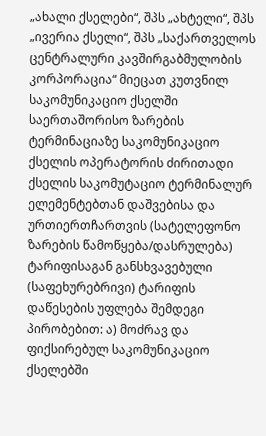„ახალი ქსელები“, შპს „ახტელი“, შპს „ივერია ქსელი“, შპს „საქართველოს ცენტრალური კავშირგაბმულობის კორპორაცია“ მიეცათ კუთვნილ საკომუნიკაციო ქსელში საერთაშორისო ზარების ტერმინაციაზე საკომუნიკაციო ქსელის ოპერატორის ძირითადი ქსელის საკომუტაციო ტერმინალურ ელემენტებთან დაშვებისა და ურთიერთჩართვის (სატელეფონო ზარების წამოწყება/დასრულება) ტარიფისაგან განსხვავებული (საფეხურებრივი) ტარიფის დაწესების უფლება შემდეგი პირობებით: ა) მოძრავ და ფიქსირებულ საკომუნიკაციო ქსელებში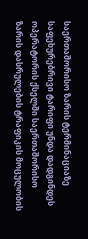საერთაშორისო ზარის ტერმინაციაზე საფეხურებრივი ტარიფი უნდა დადგინდეს ოპერატორის ქსელში საერთაშორისო ზარის დასრულების ტრაფიკის მოცულობის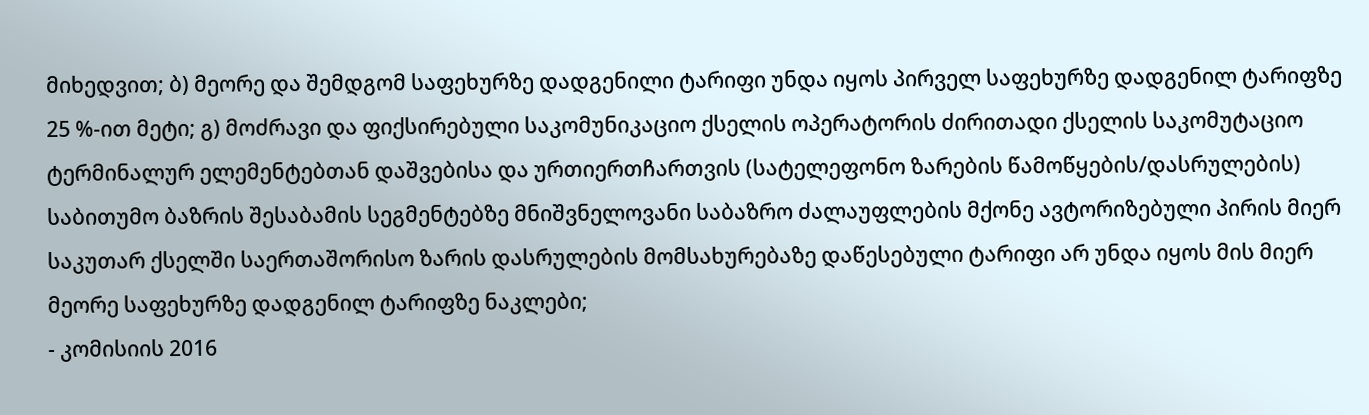მიხედვით; ბ) მეორე და შემდგომ საფეხურზე დადგენილი ტარიფი უნდა იყოს პირველ საფეხურზე დადგენილ ტარიფზე 25 %-ით მეტი; გ) მოძრავი და ფიქსირებული საკომუნიკაციო ქსელის ოპერატორის ძირითადი ქსელის საკომუტაციო ტერმინალურ ელემენტებთან დაშვებისა და ურთიერთჩართვის (სატელეფონო ზარების წამოწყების/დასრულების) საბითუმო ბაზრის შესაბამის სეგმენტებზე მნიშვნელოვანი საბაზრო ძალაუფლების მქონე ავტორიზებული პირის მიერ საკუთარ ქსელში საერთაშორისო ზარის დასრულების მომსახურებაზე დაწესებული ტარიფი არ უნდა იყოს მის მიერ მეორე საფეხურზე დადგენილ ტარიფზე ნაკლები;
- კომისიის 2016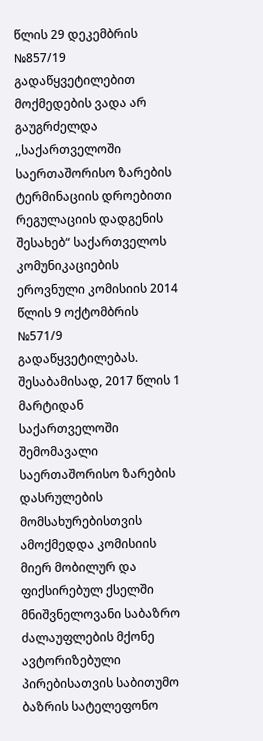წლის 29 დეკემბრის №857/19 გადაწყვეტილებით მოქმედების ვადა არ გაუგრძელდა ,,საქართველოში საერთაშორისო ზარების ტერმინაციის დროებითი რეგულაციის დადგენის შესახებ“ საქართველოს კომუნიკაციების ეროვნული კომისიის 2014 წლის 9 ოქტომბრის №571/9 გადაწყვეტილებას. შესაბამისად, 2017 წლის 1 მარტიდან საქართველოში შემომავალი საერთაშორისო ზარების დასრულების მომსახურებისთვის ამოქმედდა კომისიის მიერ მობილურ და ფიქსირებულ ქსელში მნიშვნელოვანი საბაზრო ძალაუფლების მქონე ავტორიზებული პირებისათვის საბითუმო ბაზრის სატელეფონო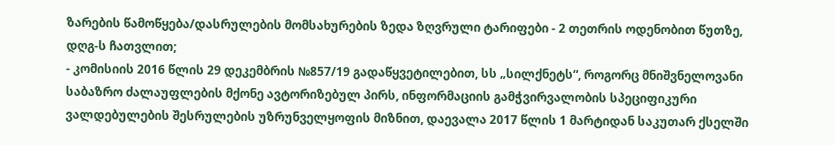ზარების წამოწყება/დასრულების მომსახურების ზედა ზღვრული ტარიფები - 2 თეთრის ოდენობით წუთზე, დღგ-ს ჩათვლით;
- კომისიის 2016 წლის 29 დეკემბრის №857/19 გადაწყვეტილებით, სს „სილქნეტს“, როგორც მნიშვნელოვანი საბაზრო ძალაუფლების მქონე ავტორიზებულ პირს, ინფორმაციის გამჭვირვალობის სპეციფიკური ვალდებულების შესრულების უზრუნველყოფის მიზნით, დაევალა 2017 წლის 1 მარტიდან საკუთარ ქსელში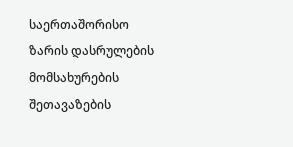საერთაშორისო ზარის დასრულების მომსახურების შეთავაზების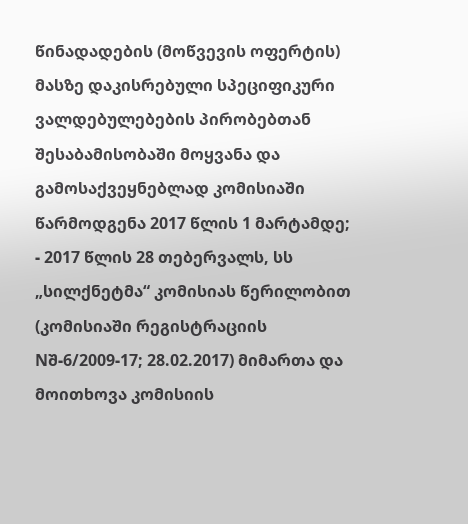წინადადების (მოწვევის ოფერტის) მასზე დაკისრებული სპეციფიკური ვალდებულებების პირობებთან შესაბამისობაში მოყვანა და გამოსაქვეყნებლად კომისიაში წარმოდგენა 2017 წლის 1 მარტამდე;
- 2017 წლის 28 თებერვალს, სს „სილქნეტმა“ კომისიას წერილობით (კომისიაში რეგისტრაციის Nშ-6/2009-17; 28.02.2017) მიმართა და მოითხოვა კომისიის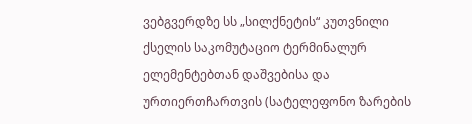ვებგვერდზე სს „სილქნეტის“ კუთვნილი ქსელის საკომუტაციო ტერმინალურ ელემენტებთან დაშვებისა და ურთიერთჩართვის (სატელეფონო ზარების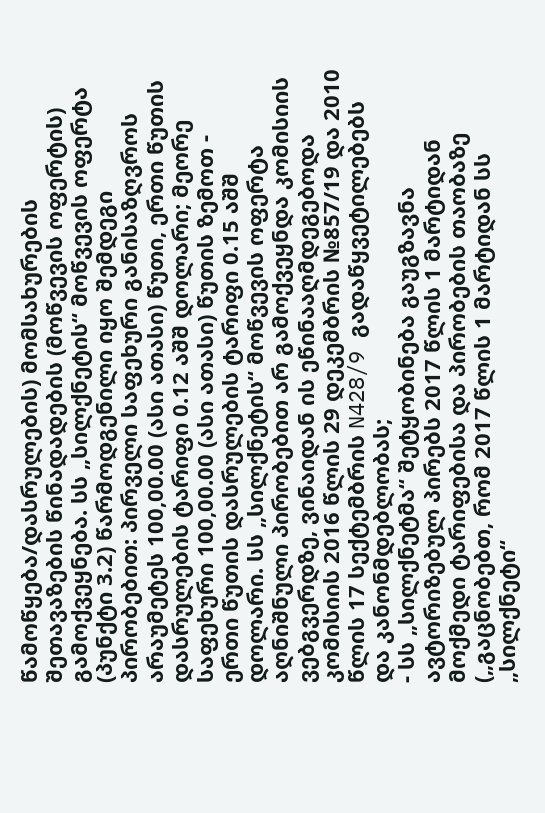წამოწყება/დასრულების) მომსახურების შეთავაზების წინადადების (მოწვევის ოფერტის) გამოქვეყნება. სს „სილქნეტის“ მოწვევის ოფერტა (პუნქტი 3.2) წარმოდგენილი იყო შემდეგი პირობებით: პირველი საფეხური განისაზღვროს არაუმეტეს 100,00.00 (ასი ათასი) წუთი, ერთი წუთის დასრულების ტარიფი 0.12 აშშ დოლარი; მეორე საფეხური 100,00.00 (ასი ათასი) წუთის ზემოთ - ერთი წუთის დასრულების ტარიფი 0.15 აშშ დოლარი. სს „სილქნეტის“ მოწვევის ოფერტა აღნიშნული პირობებით არ გამოქვეყნდა კომისიის ვებგვერდზე, ვინაიდან ის ეწინააღმდეგებოდა კომისიის 2016 წლის 29 დეკემბრის №857/19 და 2010 წლის 17 სექტემბრის N428/9 გადაწყვეტილებებს და კანონმდებლობას;
- სს „სილქნეტმა“ შეტყობინება გაუგზავნა ავტორიზებულ პირებს 2017 წლის 1 მარტიდან მოქმედი ტარიფებისა და პირობების თაობაზე („გაცნობებთ, რომ 2017 წლის 1 მარტიდან სს „სილქნეტი“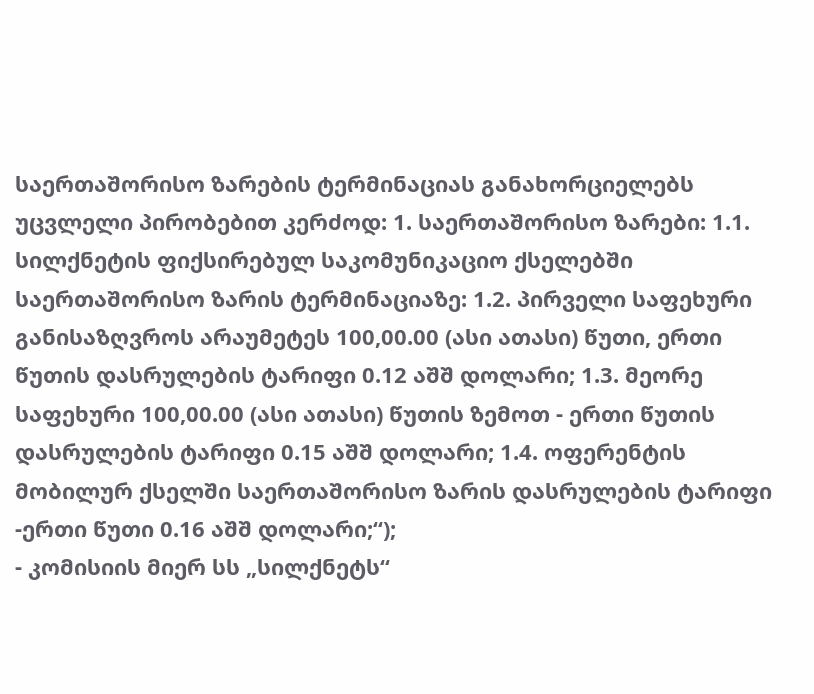საერთაშორისო ზარების ტერმინაციას განახორციელებს უცვლელი პირობებით კერძოდ: 1. საერთაშორისო ზარები: 1.1. სილქნეტის ფიქსირებულ საკომუნიკაციო ქსელებში საერთაშორისო ზარის ტერმინაციაზე: 1.2. პირველი საფეხური განისაზღვროს არაუმეტეს 100,00.00 (ასი ათასი) წუთი, ერთი წუთის დასრულების ტარიფი 0.12 აშშ დოლარი; 1.3. მეორე საფეხური 100,00.00 (ასი ათასი) წუთის ზემოთ - ერთი წუთის დასრულების ტარიფი 0.15 აშშ დოლარი; 1.4. ოფერენტის მობილურ ქსელში საერთაშორისო ზარის დასრულების ტარიფი -ერთი წუთი 0.16 აშშ დოლარი;“);
- კომისიის მიერ სს „სილქნეტს“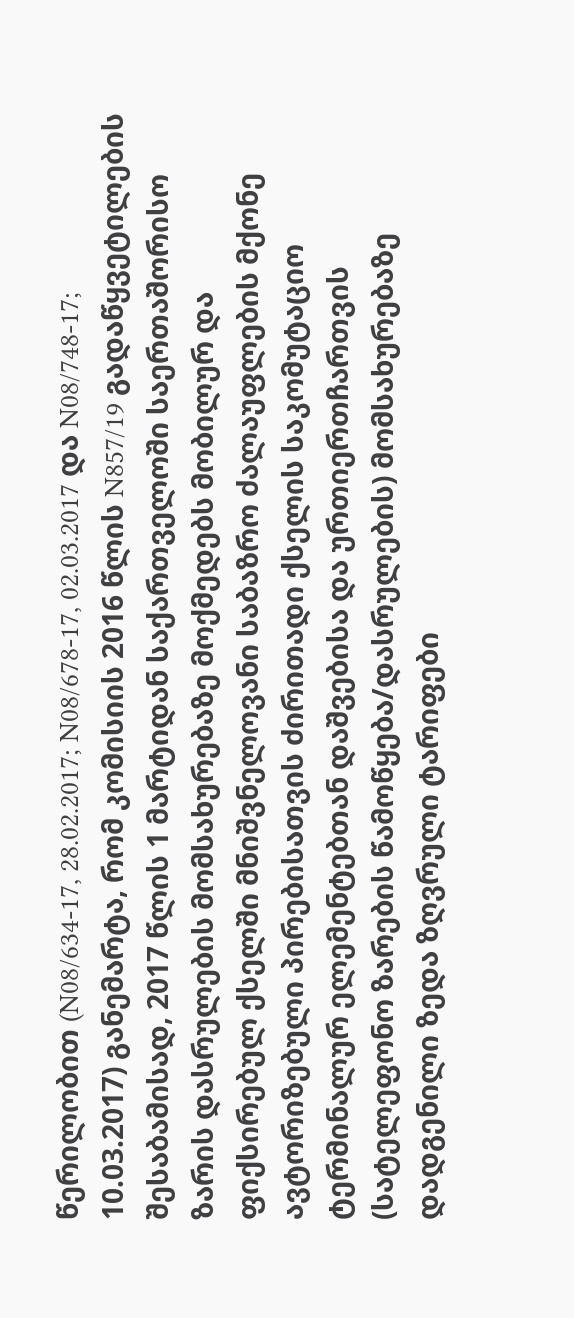წერილობით (N08/634-17, 28.02.2017; N08/678-17, 02.03.2017 და N08/748-17; 10.03.2017) განემარტა, რომ კომისიის 2016 წლის N857/19 გადაწყვეტილების შესაბამისად, 2017 წლის 1 მარტიდან საქართველოში საერთაშორისო ზარის დასრულების მომსახურებაზე მოქმედებს მობილურ და ფიქსირებულ ქსელში მნიშვნელოვანი საბაზრო ძალაუფლების მქონე ავტორიზებული პირებისათვის ძირითადი ქსელის საკომუტაციო ტერმინალურ ელემენტებთან დაშვებისა და ურთიერთჩართვის (სატელეფონო ზარების წამოწყება/დასრულების) მომსახურებაზე დადგენილი ზედა ზღვრული ტარიფები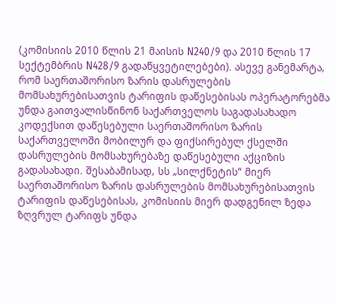(კომისიის 2010 წლის 21 მაისის N240/9 და 2010 წლის 17 სექტემბრის N428/9 გადაწყვეტილებები). ასევე განემარტა, რომ საერთაშორისო ზარის დასრულების მომსახურებისათვის ტარიფის დაწესებისას ოპერატორებმა უნდა გაითვალისწინონ საქართველოს საგადასახადო კოდექსით დაწესებული საერთაშორისო ზარის საქართველოში მობილურ და ფიქსირებულ ქსელში დასრულების მომსახურებაზე დაწესებული აქციზის გადასახადი. შესაბამისად, სს „სილქნეტის“ მიერ საერთაშორისო ზარის დასრულების მომსახურებისათვის ტარიფის დაწესებისას, კომისიის მიერ დადგენილ ზედა ზღვრულ ტარიფს უნდა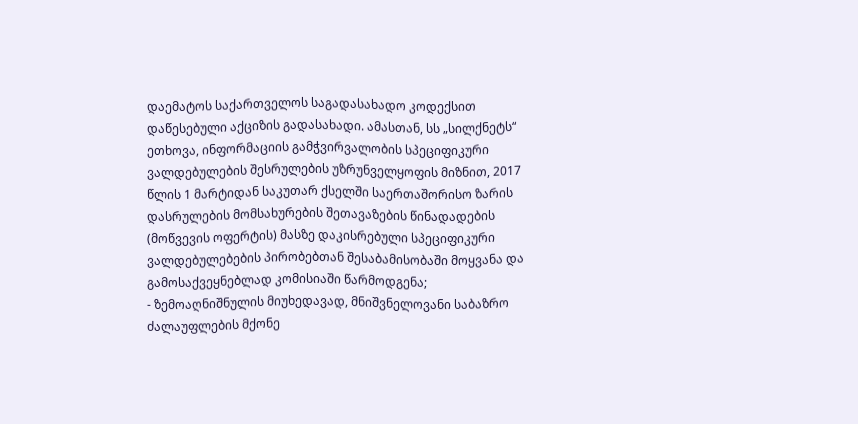დაემატოს საქართველოს საგადასახადო კოდექსით დაწესებული აქციზის გადასახადი. ამასთან, სს „სილქნეტს“ ეთხოვა, ინფორმაციის გამჭვირვალობის სპეციფიკური ვალდებულების შესრულების უზრუნველყოფის მიზნით, 2017 წლის 1 მარტიდან საკუთარ ქსელში საერთაშორისო ზარის დასრულების მომსახურების შეთავაზების წინადადების (მოწვევის ოფერტის) მასზე დაკისრებული სპეციფიკური ვალდებულებების პირობებთან შესაბამისობაში მოყვანა და გამოსაქვეყნებლად კომისიაში წარმოდგენა;
- ზემოაღნიშნულის მიუხედავად, მნიშვნელოვანი საბაზრო ძალაუფლების მქონე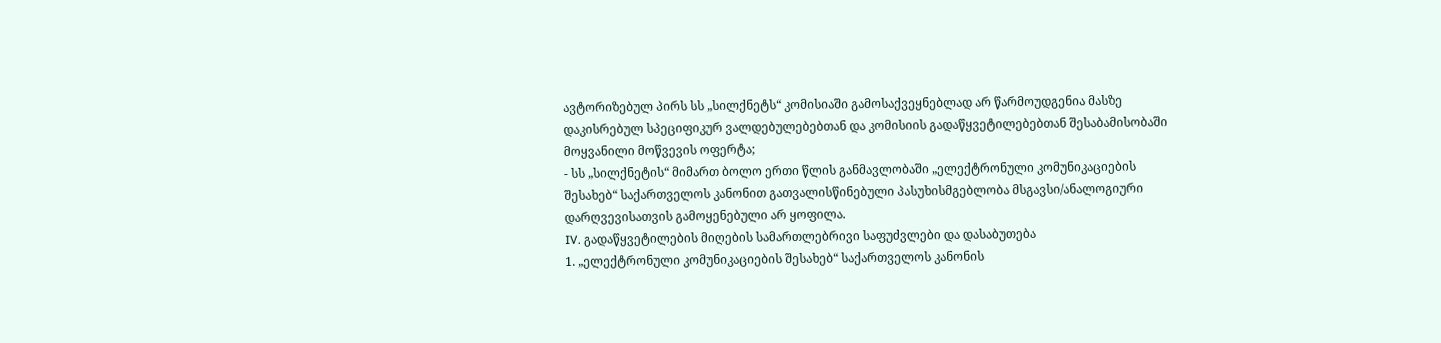ავტორიზებულ პირს სს „სილქნეტს“ კომისიაში გამოსაქვეყნებლად არ წარმოუდგენია მასზე დაკისრებულ სპეციფიკურ ვალდებულებებთან და კომისიის გადაწყვეტილებებთან შესაბამისობაში მოყვანილი მოწვევის ოფერტა;
- სს „სილქნეტის“ მიმართ ბოლო ერთი წლის განმავლობაში „ელექტრონული კომუნიკაციების შესახებ“ საქართველოს კანონით გათვალისწინებული პასუხისმგებლობა მსგავსი/ანალოგიური დარღვევისათვის გამოყენებული არ ყოფილა.
IV. გადაწყვეტილების მიღების სამართლებრივი საფუძვლები და დასაბუთება
1. „ელექტრონული კომუნიკაციების შესახებ“ საქართველოს კანონის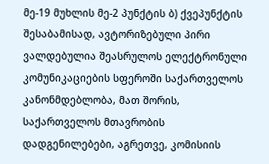მე-19 მუხლის მე-2 პუნქტის ბ) ქვეპუნქტის შესაბამისად, ავტორიზებული პირი ვალდებულია შეასრულოს ელექტრონული კომუნიკაციების სფეროში საქართველოს კანონმდებლობა, მათ შორის, საქართველოს მთავრობის დადგენილებები, აგრეთვე, კომისიის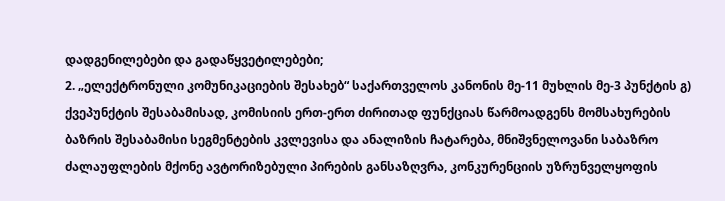დადგენილებები და გადაწყვეტილებები;
2. „ელექტრონული კომუნიკაციების შესახებ“ საქართველოს კანონის მე-11 მუხლის მე-3 პუნქტის გ) ქვეპუნქტის შესაბამისად, კომისიის ერთ-ერთ ძირითად ფუნქციას წარმოადგენს მომსახურების ბაზრის შესაბამისი სეგმენტების კვლევისა და ანალიზის ჩატარება, მნიშვნელოვანი საბაზრო ძალაუფლების მქონე ავტორიზებული პირების განსაზღვრა, კონკურენციის უზრუნველყოფის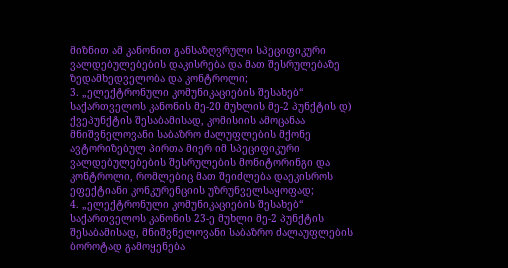მიზნით ამ კანონით განსაზღვრული სპეციფიკური ვალდებულებების დაკისრება და მათ შესრულებაზე ზედამხედველობა და კონტროლი;
3. „ელექტრონული კომუნიკაციების შესახებ“ საქართველოს კანონის მე-20 მუხლის მე-2 პუნქტის დ) ქვეპუნქტის შესაბამისად, კომისიის ამოცანაა მნიშვნელოვანი საბაზრო ძალუფლების მქონე ავტორიზებულ პირთა მიერ იმ სპეციფიკური ვალდებულებების შესრულების მონიტორინგი და კონტროლი, რომლებიც მათ შეიძლება დაეკისროს ეფექტიანი კონკურენციის უზრუნველსაყოფად;
4. „ელექტრონული კომუნიკაციების შესახებ“ საქართველოს კანონის 23-ე მუხლი მე-2 პუნქტის შესაბამისად, მნიშვნელოვანი საბაზრო ძალაუფლების ბოროტად გამოყენება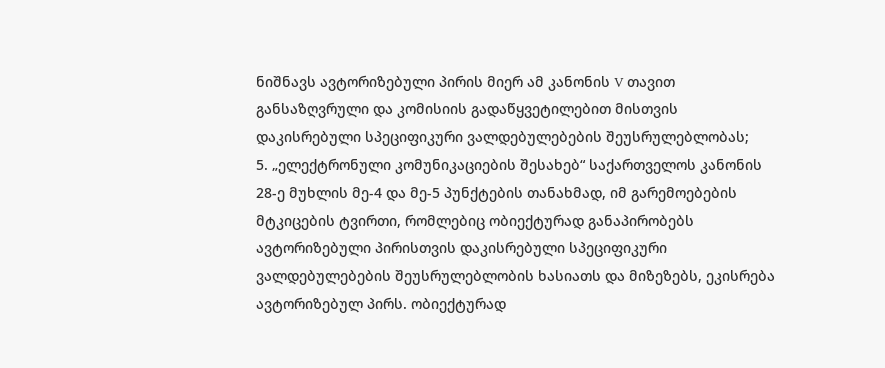ნიშნავს ავტორიზებული პირის მიერ ამ კანონის V თავით განსაზღვრული და კომისიის გადაწყვეტილებით მისთვის დაკისრებული სპეციფიკური ვალდებულებების შეუსრულებლობას;
5. „ელექტრონული კომუნიკაციების შესახებ“ საქართველოს კანონის 28-ე მუხლის მე-4 და მე-5 პუნქტების თანახმად, იმ გარემოებების მტკიცების ტვირთი, რომლებიც ობიექტურად განაპირობებს ავტორიზებული პირისთვის დაკისრებული სპეციფიკური ვალდებულებების შეუსრულებლობის ხასიათს და მიზეზებს, ეკისრება ავტორიზებულ პირს. ობიექტურად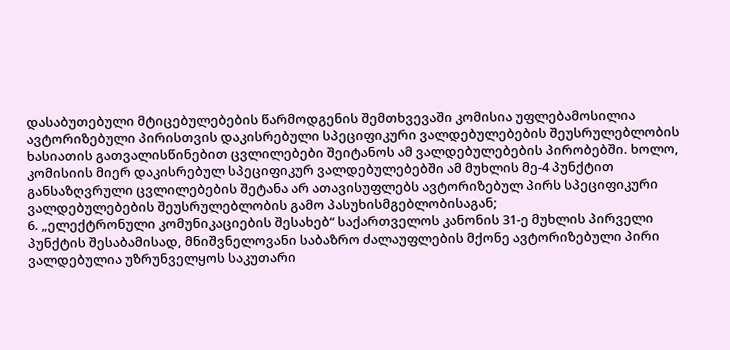დასაბუთებული მტიცებულებების წარმოდგენის შემთხვევაში კომისია უფლებამოსილია ავტორიზებული პირისთვის დაკისრებული სპეციფიკური ვალდებულებების შეუსრულებლობის ხასიათის გათვალისწინებით ცვლილებები შეიტანოს ამ ვალდებულებების პირობებში. ხოლო, კომისიის მიერ დაკისრებულ სპეციფიკურ ვალდებულებებში ამ მუხლის მე-4 პუნქტით განსაზღვრული ცვლილებების შეტანა არ ათავისუფლებს ავტორიზებულ პირს სპეციფიკური ვალდებულებების შეუსრულებლობის გამო პასუხისმგებლობისაგან;
6. „ელექტრონული კომუნიკაციების შესახებ“ საქართველოს კანონის 31-ე მუხლის პირველი პუნქტის შესაბამისად, მნიშვნელოვანი საბაზრო ძალაუფლების მქონე ავტორიზებული პირი ვალდებულია უზრუნველყოს საკუთარი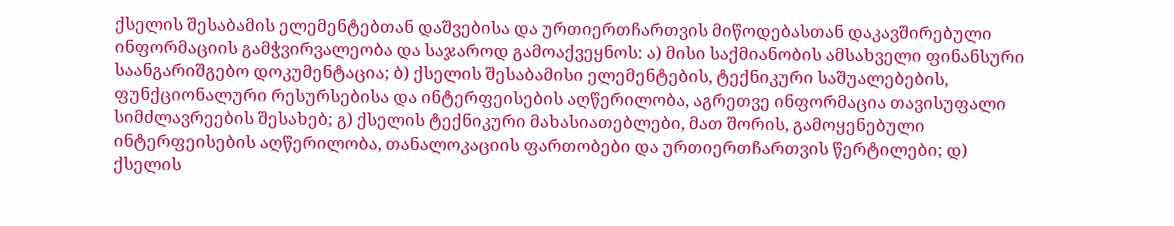ქსელის შესაბამის ელემენტებთან დაშვებისა და ურთიერთჩართვის მიწოდებასთან დაკავშირებული ინფორმაციის გამჭვირვალეობა და საჯაროდ გამოაქვეყნოს: ა) მისი საქმიანობის ამსახველი ფინანსური საანგარიშგებო დოკუმენტაცია; ბ) ქსელის შესაბამისი ელემენტების, ტექნიკური საშუალებების, ფუნქციონალური რესურსებისა და ინტერფეისების აღწერილობა, აგრეთვე ინფორმაცია თავისუფალი სიმძლავრეების შესახებ; გ) ქსელის ტექნიკური მახასიათებლები, მათ შორის, გამოყენებული ინტერფეისების აღწერილობა, თანალოკაციის ფართობები და ურთიერთჩართვის წერტილები; დ) ქსელის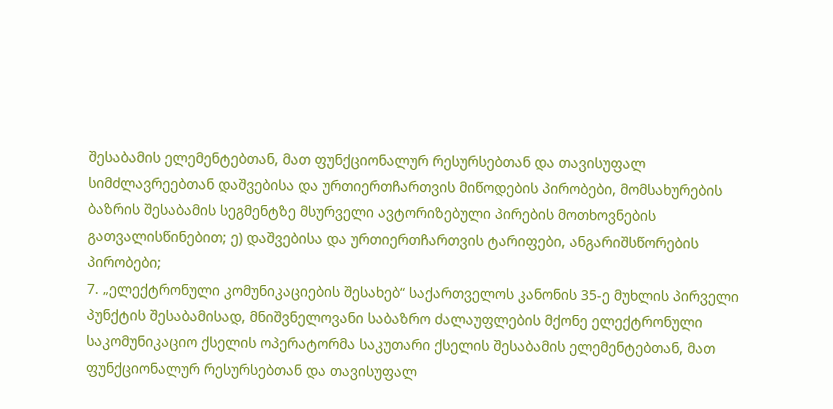შესაბამის ელემენტებთან, მათ ფუნქციონალურ რესურსებთან და თავისუფალ სიმძლავრეებთან დაშვებისა და ურთიერთჩართვის მიწოდების პირობები, მომსახურების ბაზრის შესაბამის სეგმენტზე მსურველი ავტორიზებული პირების მოთხოვნების გათვალისწინებით; ე) დაშვებისა და ურთიერთჩართვის ტარიფები, ანგარიშსწორების პირობები;
7. „ელექტრონული კომუნიკაციების შესახებ“ საქართველოს კანონის 35-ე მუხლის პირველი პუნქტის შესაბამისად, მნიშვნელოვანი საბაზრო ძალაუფლების მქონე ელექტრონული საკომუნიკაციო ქსელის ოპერატორმა საკუთარი ქსელის შესაბამის ელემენტებთან, მათ ფუნქციონალურ რესურსებთან და თავისუფალ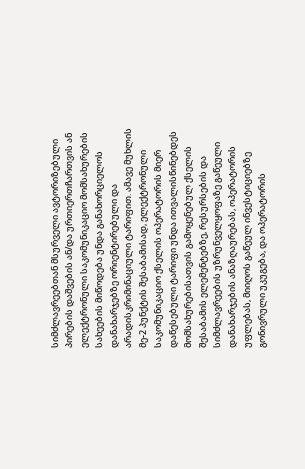სიმძლავრეებთან მსურველი ავტორიზებული პირების დაშვების ან/და ურთიერთჩართვის ან ელექტრონული საკომუნიკაციო მომსახურების სახეების მიწოდება უნდა განახორციელოს დანახარჯებზე ორიენტირებული და არადისკრიმინაციული ტარიფით. ამავე მუხლის მე-2 პუნქტის შესაბამისად, ელექტრონული საკომუნიკაციო ქსელის ოპერატორის მიერ დაწესებული ტარიფი უნდა ითვალისწინებდეს მომსახურებისათვის გამოყენებულ ქსელის შესაბამის ელემენტებზე, რესურსების და სიმძლავრეების უზრუნველყოფაზე გაწეული დანახარჯების ანაზღაურებას, ოპერატორის უფლებას, მიიღოს გაწეულ ინვესტიციებზე გონივრული უკუგება, და ოპერატორის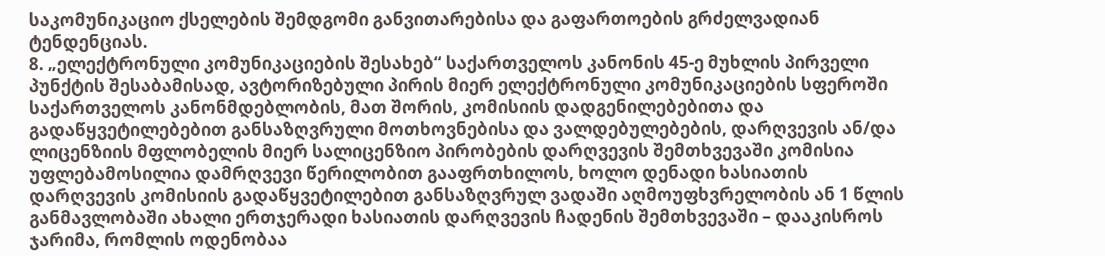საკომუნიკაციო ქსელების შემდგომი განვითარებისა და გაფართოების გრძელვადიან ტენდენციას.
8. „ელექტრონული კომუნიკაციების შესახებ“ საქართველოს კანონის 45-ე მუხლის პირველი პუნქტის შესაბამისად, ავტორიზებული პირის მიერ ელექტრონული კომუნიკაციების სფეროში საქართველოს კანონმდებლობის, მათ შორის, კომისიის დადგენილებებითა და გადაწყვეტილებებით განსაზღვრული მოთხოვნებისა და ვალდებულებების, დარღვევის ან/და ლიცენზიის მფლობელის მიერ სალიცენზიო პირობების დარღვევის შემთხვევაში კომისია უფლებამოსილია დამრღვევი წერილობით გააფრთხილოს, ხოლო დენადი ხასიათის დარღვევის კომისიის გადაწყვეტილებით განსაზღვრულ ვადაში აღმოუფხვრელობის ან 1 წლის განმავლობაში ახალი ერთჯერადი ხასიათის დარღვევის ჩადენის შემთხვევაში – დააკისროს ჯარიმა, რომლის ოდენობაა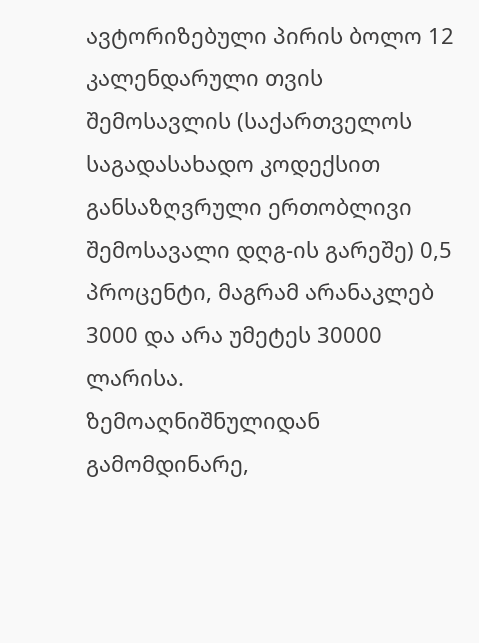ავტორიზებული პირის ბოლო 12 კალენდარული თვის შემოსავლის (საქართველოს საგადასახადო კოდექსით განსაზღვრული ერთობლივი შემოსავალი დღგ-ის გარეშე) 0,5 პროცენტი, მაგრამ არანაკლებ 3000 და არა უმეტეს 30000 ლარისა.
ზემოაღნიშნულიდან გამომდინარე,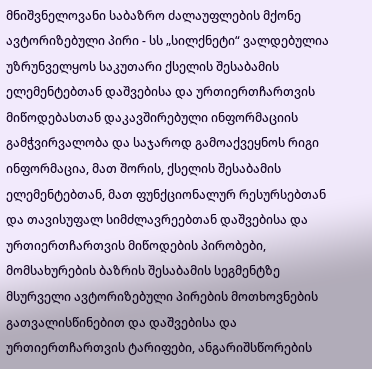მნიშვნელოვანი საბაზრო ძალაუფლების მქონე ავტორიზებული პირი - სს „სილქნეტი“ ვალდებულია უზრუნველყოს საკუთარი ქსელის შესაბამის ელემენტებთან დაშვებისა და ურთიერთჩართვის მიწოდებასთან დაკავშირებული ინფორმაციის გამჭვირვალობა და საჯაროდ გამოაქვეყნოს რიგი ინფორმაცია, მათ შორის, ქსელის შესაბამის ელემენტებთან, მათ ფუნქციონალურ რესურსებთან და თავისუფალ სიმძლავრეებთან დაშვებისა და ურთიერთჩართვის მიწოდების პირობები, მომსახურების ბაზრის შესაბამის სეგმენტზე მსურველი ავტორიზებული პირების მოთხოვნების გათვალისწინებით და დაშვებისა და ურთიერთჩართვის ტარიფები, ანგარიშსწორების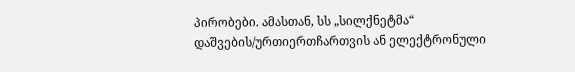პირობები. ამასთან, სს „სილქნეტმა“ დაშვების/ურთიერთჩართვის ან ელექტრონული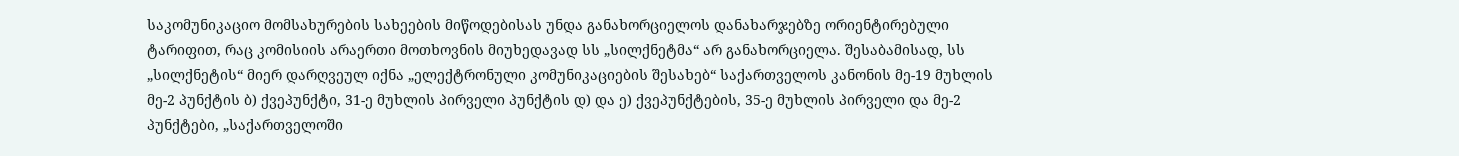საკომუნიკაციო მომსახურების სახეების მიწოდებისას უნდა განახორციელოს დანახარჯებზე ორიენტირებული ტარიფით, რაც კომისიის არაერთი მოთხოვნის მიუხედავად სს „სილქნეტმა“ არ განახორციელა. შესაბამისად, სს „სილქნეტის“ მიერ დარღვეულ იქნა „ელექტრონული კომუნიკაციების შესახებ“ საქართველოს კანონის მე-19 მუხლის მე-2 პუნქტის ბ) ქვეპუნქტი, 31-ე მუხლის პირველი პუნქტის დ) და ე) ქვეპუნქტების, 35-ე მუხლის პირველი და მე-2 პუნქტები, „საქართველოში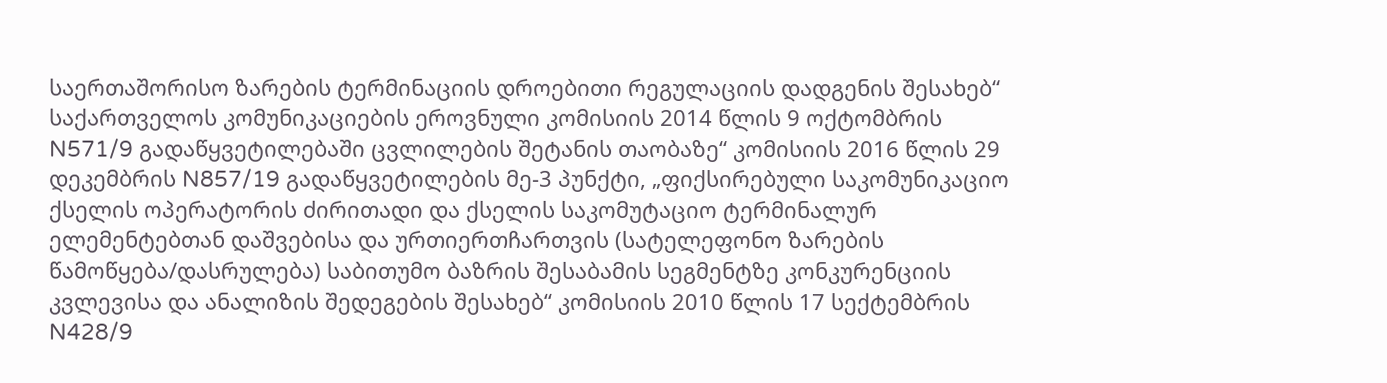საერთაშორისო ზარების ტერმინაციის დროებითი რეგულაციის დადგენის შესახებ“ საქართველოს კომუნიკაციების ეროვნული კომისიის 2014 წლის 9 ოქტომბრის N571/9 გადაწყვეტილებაში ცვლილების შეტანის თაობაზე“ კომისიის 2016 წლის 29 დეკემბრის N857/19 გადაწყვეტილების მე-3 პუნქტი, „ფიქსირებული საკომუნიკაციო ქსელის ოპერატორის ძირითადი და ქსელის საკომუტაციო ტერმინალურ ელემენტებთან დაშვებისა და ურთიერთჩართვის (სატელეფონო ზარების წამოწყება/დასრულება) საბითუმო ბაზრის შესაბამის სეგმენტზე კონკურენციის კვლევისა და ანალიზის შედეგების შესახებ“ კომისიის 2010 წლის 17 სექტემბრის N428/9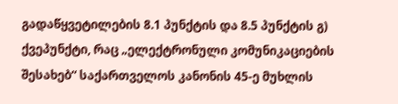გადაწყვეტილების 8.1 პუნქტის და 8.5 პუნქტის გ) ქვეპუნქტი, რაც „ელექტრონული კომუნიკაციების შესახებ“ საქართველოს კანონის 45-ე მუხლის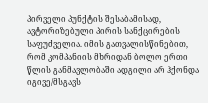პირველი პუნქტის შესაბამისად, ავტორიზებული პირის სანქცირების საფუძველია. იმის გათვალისწინებით, რომ კომპანიის მხრიდან ბოლო ერთი წლის განმავლობაში ადგილი არ ჰქონდა იგივე/მსგავს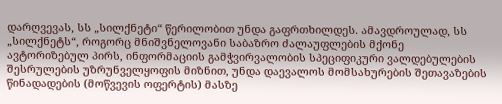დარღვევას, სს „სილქნეტი“ წერილობით უნდა გაფრთხილდეს. ამავდროულად, სს „სილქნეტს“, როგორც მნიშვნელოვანი საბაზრო ძალაუფლების მქონე ავტორიზებულ პირს, ინფორმაციის გამჭვირვალობის სპეციფიკური ვალდებულების შესრულების უზრუნველყოფის მიზნით, უნდა დაევალოს მომსახურების შეთავაზების წინადადების (მოწვევის ოფერტის) მასზე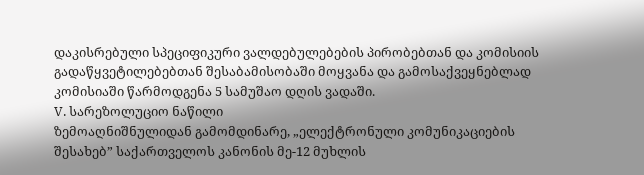დაკისრებული სპეციფიკური ვალდებულებების პირობებთან და კომისიის გადაწყვეტილებებთან შესაბამისობაში მოყვანა და გამოსაქვეყნებლად კომისიაში წარმოდგენა 5 სამუშაო დღის ვადაში.
V. სარეზოლუციო ნაწილი
ზემოაღნიშნულიდან გამომდინარე, „ელექტრონული კომუნიკაციების შესახებ” საქართველოს კანონის მე-12 მუხლის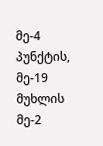მე-4 პუნქტის, მე-19 მუხლის მე-2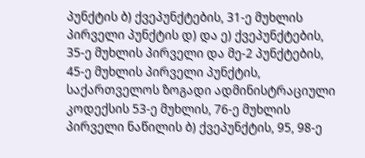პუნქტის ბ) ქვეპუნქტების, 31-ე მუხლის პირველი პუნქტის დ) და ე) ქვეპუნქტების, 35-ე მუხლის პირველი და მე-2 პუნქტების, 45-ე მუხლის პირველი პუნქტის, საქართველოს ზოგადი ადმინისტრაციული კოდექსის 53-ე მუხლის, 76-ე მუხლის პირველი ნაწილის ბ) ქვეპუნქტის, 95, 98-ე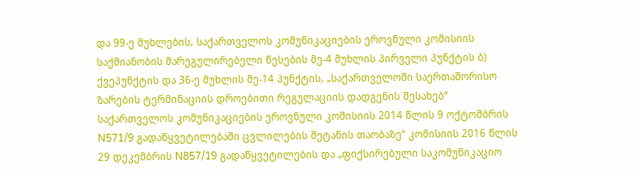და 99-ე მუხლების, საქართველოს კომუნიკაციების ეროვნული კომისიის საქმიანობის მარეგულირებელი წესების მე-4 მუხლის პირველი პუნქტის ბ) ქვეპუნქტის და 36-ე მუხლის მე-14 პუნქტის, „საქართველოში საერთაშორისო ზარების ტერმინაციის დროებითი რეგულაციის დადგენის შესახებ“ საქართველოს კომუნიკაციების ეროვნული კომისიის 2014 წლის 9 ოქტომბრის N571/9 გადაწყვეტილებაში ცვლილების შეტანის თაობაზე“ კომისიის 2016 წლის 29 დეკემბრის N857/19 გადაწყვეტილების და „ფიქსირებული საკომუნიკაციო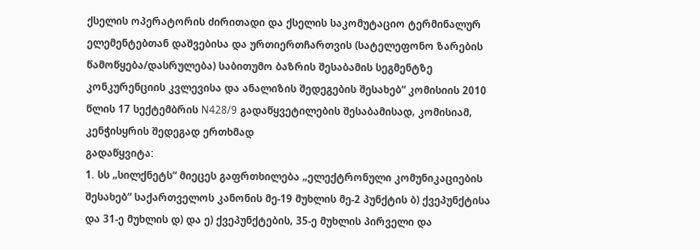ქსელის ოპერატორის ძირითადი და ქსელის საკომუტაციო ტერმინალურ ელემენტებთან დაშვებისა და ურთიერთჩართვის (სატელეფონო ზარების წამოწყება/დასრულება) საბითუმო ბაზრის შესაბამის სეგმენტზე კონკურენციის კვლევისა და ანალიზის შედეგების შესახებ“ კომისიის 2010 წლის 17 სექტემბრის N428/9 გადაწყვეტილების შესაბამისად, კომისიამ, კენჭისყრის შედეგად ერთხმად
გადაწყვიტა:
1. სს „სილქნეტს“ მიეცეს გაფრთხილება „ელექტრონული კომუნიკაციების შესახებ“ საქართველოს კანონის მე-19 მუხლის მე-2 პუნქტის ბ) ქვეპუნქტისა და 31-ე მუხლის დ) და ე) ქვეპუნქტების, 35-ე მუხლის პირველი და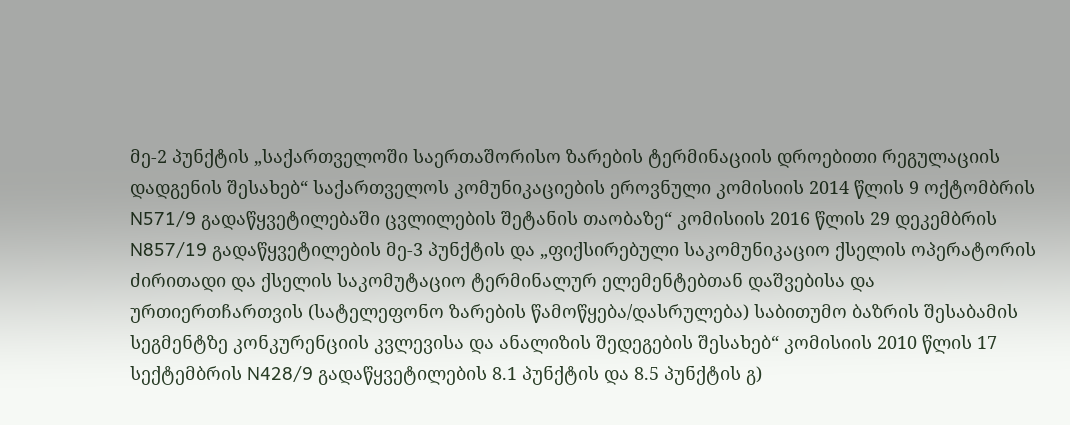მე-2 პუნქტის „საქართველოში საერთაშორისო ზარების ტერმინაციის დროებითი რეგულაციის დადგენის შესახებ“ საქართველოს კომუნიკაციების ეროვნული კომისიის 2014 წლის 9 ოქტომბრის N571/9 გადაწყვეტილებაში ცვლილების შეტანის თაობაზე“ კომისიის 2016 წლის 29 დეკემბრის N857/19 გადაწყვეტილების მე-3 პუნქტის და „ფიქსირებული საკომუნიკაციო ქსელის ოპერატორის ძირითადი და ქსელის საკომუტაციო ტერმინალურ ელემენტებთან დაშვებისა და ურთიერთჩართვის (სატელეფონო ზარების წამოწყება/დასრულება) საბითუმო ბაზრის შესაბამის სეგმენტზე კონკურენციის კვლევისა და ანალიზის შედეგების შესახებ“ კომისიის 2010 წლის 17 სექტემბრის N428/9 გადაწყვეტილების 8.1 პუნქტის და 8.5 პუნქტის გ)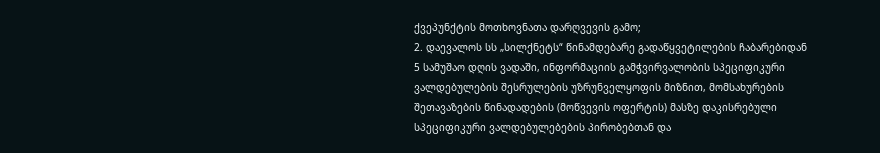ქვეპუნქტის მოთხოვნათა დარღვევის გამო;
2. დაევალოს სს „სილქნეტს“ წინამდებარე გადაწყვეტილების ჩაბარებიდან 5 სამუშაო დღის ვადაში, ინფორმაციის გამჭვირვალობის სპეციფიკური ვალდებულების შესრულების უზრუნველყოფის მიზნით, მომსახურების შეთავაზების წინადადების (მოწვევის ოფერტის) მასზე დაკისრებული სპეციფიკური ვალდებულებების პირობებთან და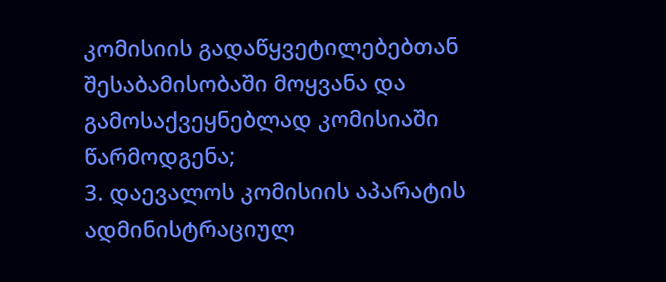კომისიის გადაწყვეტილებებთან შესაბამისობაში მოყვანა და გამოსაქვეყნებლად კომისიაში წარმოდგენა;
3. დაევალოს კომისიის აპარატის ადმინისტრაციულ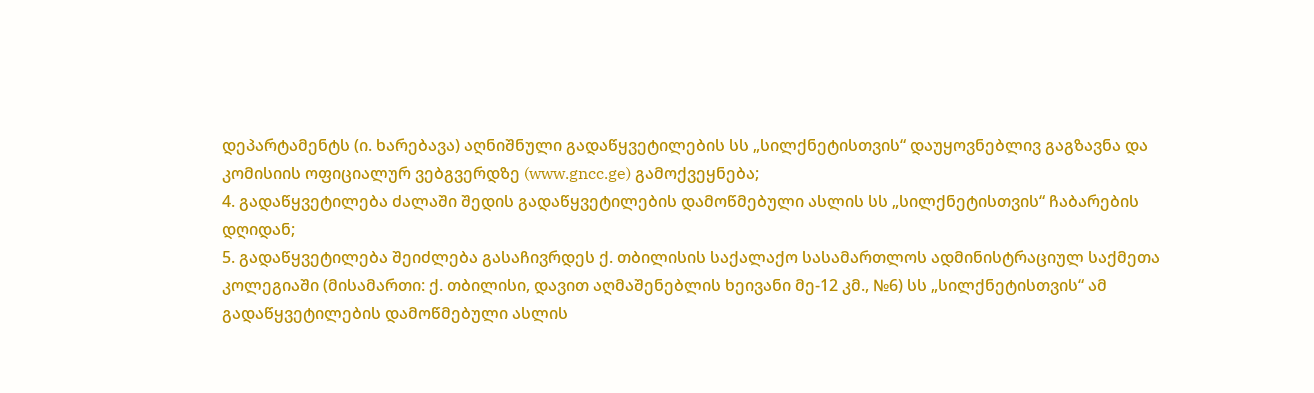დეპარტამენტს (ი. ხარებავა) აღნიშნული გადაწყვეტილების სს „სილქნეტისთვის“ დაუყოვნებლივ გაგზავნა და კომისიის ოფიციალურ ვებგვერდზე (www.gncc.ge) გამოქვეყნება;
4. გადაწყვეტილება ძალაში შედის გადაწყვეტილების დამოწმებული ასლის სს „სილქნეტისთვის“ ჩაბარების დღიდან;
5. გადაწყვეტილება შეიძლება გასაჩივრდეს ქ. თბილისის საქალაქო სასამართლოს ადმინისტრაციულ საქმეთა კოლეგიაში (მისამართი: ქ. თბილისი, დავით აღმაშენებლის ხეივანი მე-12 კმ., №6) სს „სილქნეტისთვის“ ამ გადაწყვეტილების დამოწმებული ასლის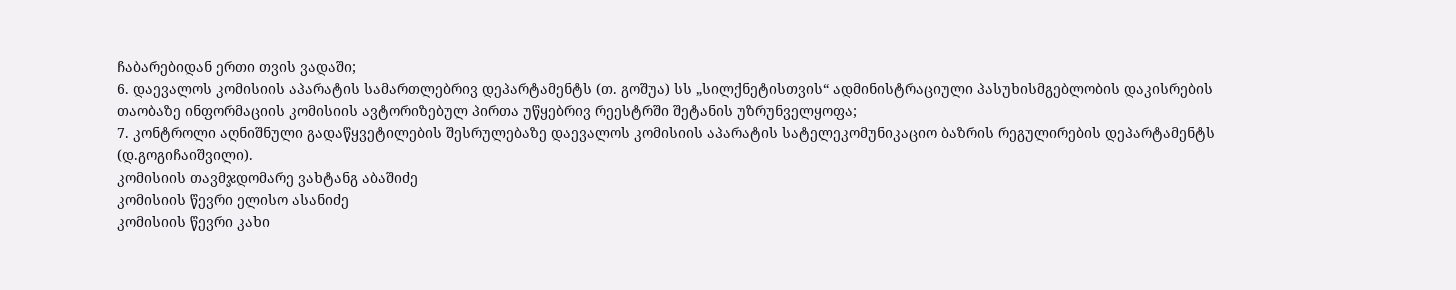ჩაბარებიდან ერთი თვის ვადაში;
6. დაევალოს კომისიის აპარატის სამართლებრივ დეპარტამენტს (თ. გოშუა) სს „სილქნეტისთვის“ ადმინისტრაციული პასუხისმგებლობის დაკისრების თაობაზე ინფორმაციის კომისიის ავტორიზებულ პირთა უწყებრივ რეესტრში შეტანის უზრუნველყოფა;
7. კონტროლი აღნიშნული გადაწყვეტილების შესრულებაზე დაევალოს კომისიის აპარატის სატელეკომუნიკაციო ბაზრის რეგულირების დეპარტამენტს (დ.გოგიჩაიშვილი).
კომისიის თავმჯდომარე ვახტანგ აბაშიძე
კომისიის წევრი ელისო ასანიძე
კომისიის წევრი კახი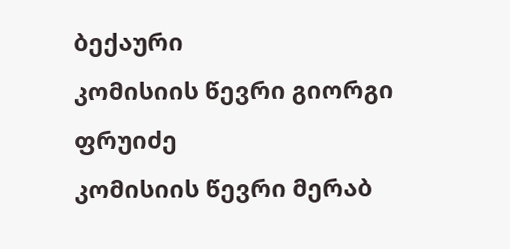ბექაური
კომისიის წევრი გიორგი ფრუიძე
კომისიის წევრი მერაბ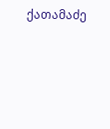ქათამაძე